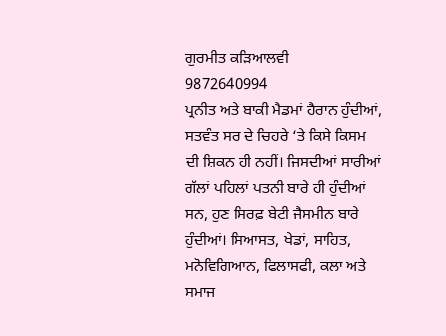ਗੁਰਮੀਤ ਕੜਿਆਲਵੀ
9872640994
ਪ੍ਰਨੀਤ ਅਤੇ ਬਾਕੀ ਮੈਡਮਾਂ ਹੈਰਾਨ ਹੁੰਦੀਆਂ, ਸਤਵੰਤ ਸਰ ਦੇ ਚਿਹਰੇ ‘ਤੇ ਕਿਸੇ ਕਿਸਮ ਦੀ ਸ਼ਿਕਨ ਹੀ ਨਹੀਂ। ਜਿਸਦੀਆਂ ਸਾਰੀਆਂ ਗੱਲਾਂ ਪਹਿਲਾਂ ਪਤਨੀ ਬਾਰੇ ਹੀ ਹੁੰਦੀਆਂ ਸਨ, ਹੁਣ ਸਿਰਫ਼ ਬੇਟੀ ਜੈਸਮੀਨ ਬਾਰੇ ਹੁੰਦੀਆਂ। ਸਿਆਸਤ, ਖੇਡਾਂ, ਸਾਹਿਤ, ਮਨੋਵਿਗਿਆਨ, ਫਿਲਾਸਫੀ, ਕਲਾ ਅਤੇ ਸਮਾਜ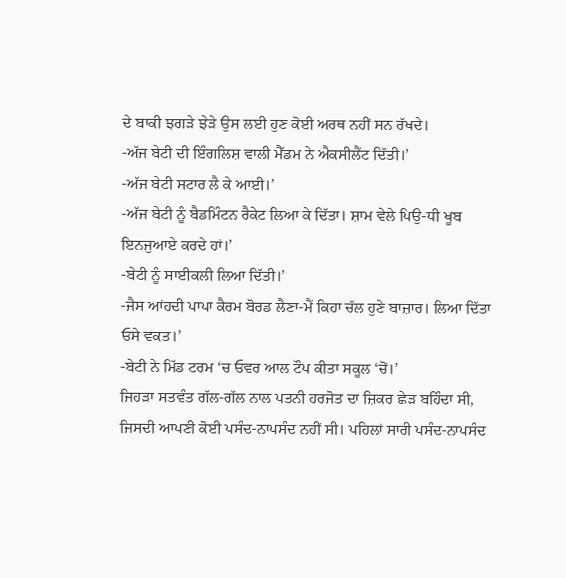ਦੇ ਬਾਕੀ ਝਗੜੇ ਝੇੜੇ ਉਸ ਲਈ ਹੁਣ ਕੋਈ ਅਰਥ ਨਹੀਂ ਸਨ ਰੱਖਦੇ।
-ਅੱਜ ਬੇਟੀ ਦੀ ਇੰਗਲਿਸ਼ ਵਾਲੀ ਮੈੱਡਮ ਨੇ ਐਕਸੀਲੈਂਟ ਦਿੱਤੀ।’
-ਅੱਜ ਬੇਟੀ ਸਟਾਰ ਲੈ ਕੇ ਆਈ।’
-ਅੱਜ ਬੇਟੀ ਨੂੰ ਬੈਡਮਿੰਟਨ ਰੈਕੇਟ ਲਿਆ ਕੇ ਦਿੱਤਾ। ਸ਼ਾਮ ਵੇਲੇ ਪਿਉ-ਧੀ ਖੂਬ ਇਨਜੁਆਏ ਕਰਦੇ ਹਾਂ।’
-ਬੇਟੀ ਨੂੰ ਸਾਈਕਲੀ ਲਿਆ ਦਿੱਤੀ।’
-ਜੈਸ ਆਂਹਦੀ ਪਾਪਾ ਕੈਰਮ ਬੋਰਡ ਲੈਣਾ-ਮੈਂ ਕਿਹਾ ਚੱਲ ਹੁਣੇ ਬਾਜ਼ਾਰ। ਲਿਆ ਦਿੱਤਾ ਓਸੇ ਵਕਤ।’
-ਬੇਟੀ ਨੇ ਮਿੱਡ ਟਰਮ ‘ਚ ਓਵਰ ਆਲ ਟੌਪ ਕੀਤਾ ਸਕੂਲ ‘ਚੋਂ।’
ਜਿਹੜਾ ਸਤਵੰਤ ਗੱਲ-ਗੱਲ ਨਾਲ ਪਤਨੀ ਹਰਜੋਤ ਦਾ ਜ਼ਿਕਰ ਛੇੜ ਬਹਿੰਦਾ ਸੀ, ਜਿਸਦੀ ਆਪਣੀ ਕੋਈ ਪਸੰਦ-ਨਾਪਸੰਦ ਨਹੀਂ ਸੀ। ਪਹਿਲਾਂ ਸਾਰੀ ਪਸੰਦ-ਨਾਪਸੰਦ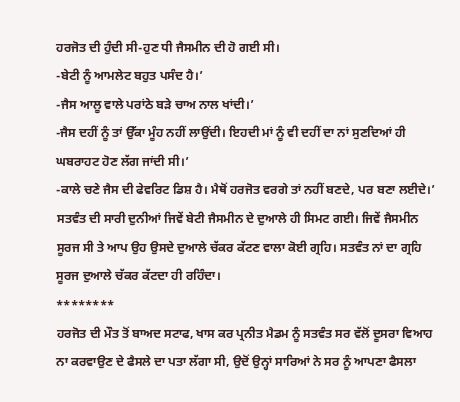ਹਰਜੋਤ ਦੀ ਹੁੰਦੀ ਸੀ-ਹੁਣ ਧੀ ਜੈਸਮੀਨ ਦੀ ਹੋ ਗਈ ਸੀ।
-ਬੇਟੀ ਨੂੰ ਆਮਲੇਟ ਬਹੁਤ ਪਸੰਦ ਹੈ।’
-ਜੈਸ ਆਲੂ ਵਾਲੇ ਪਰਾਂਠੇ ਬੜੇ ਚਾਅ ਨਾਲ ਖਾਂਦੀ।’
-ਜੈਸ ਦਹੀਂ ਨੂੰ ਤਾਂ ਉੱਕਾ ਮੂੰਹ ਨਹੀਂ ਲਾਉਂਦੀ। ਇਹਦੀ ਮਾਂ ਨੂੰ ਵੀ ਦਹੀਂ ਦਾ ਨਾਂ ਸੁਣਦਿਆਂ ਹੀ ਘਬਰਾਹਟ ਹੋਣ ਲੱਗ ਜਾਂਦੀ ਸੀ।’
-ਕਾਲੇ ਚਣੇ ਜੈਸ ਦੀ ਫੇਵਰਿਟ ਡਿਸ਼ ਹੈ। ਮੈਥੋਂ ਹਰਜੋਤ ਵਰਗੇ ਤਾਂ ਨਹੀਂ ਬਣਦੇ, ਪਰ ਬਣਾ ਲਈਦੇ।’
ਸਤਵੰਤ ਦੀ ਸਾਰੀ ਦੁਨੀਆਂ ਜਿਵੇਂ ਬੇਟੀ ਜੈਸਮੀਨ ਦੇ ਦੁਆਲੇ ਹੀ ਸਿਮਟ ਗਈ। ਜਿਵੇਂ ਜੈਸਮੀਨ ਸੂਰਜ ਸੀ ਤੇ ਆਪ ਉਹ ਉਸਦੇ ਦੁਆਲੇ ਚੱਕਰ ਕੱਟਣ ਵਾਲਾ ਕੋਈ ਗ੍ਰਹਿ। ਸਤਵੰਤ ਨਾਂ ਦਾ ਗ੍ਰਹਿ ਸੂਰਜ ਦੁਆਲੇ ਚੱਕਰ ਕੱਟਦਾ ਹੀ ਰਹਿੰਦਾ।
********
ਹਰਜੋਤ ਦੀ ਮੌਤ ਤੋਂ ਬਾਅਦ ਸਟਾਫ, ਖਾਸ ਕਰ ਪ੍ਰਨੀਤ ਮੈਡਮ ਨੂੰ ਸਤਵੰਤ ਸਰ ਵੱਲੋਂ ਦੂਸਰਾ ਵਿਆਹ ਨਾ ਕਰਵਾਉਣ ਦੇ ਫੈਸਲੇ ਦਾ ਪਤਾ ਲੱਗਾ ਸੀ, ਉਦੋਂ ਉਨ੍ਹਾਂ ਸਾਰਿਆਂ ਨੇ ਸਰ ਨੂੰ ਆਪਣਾ ਫੈਸਲਾ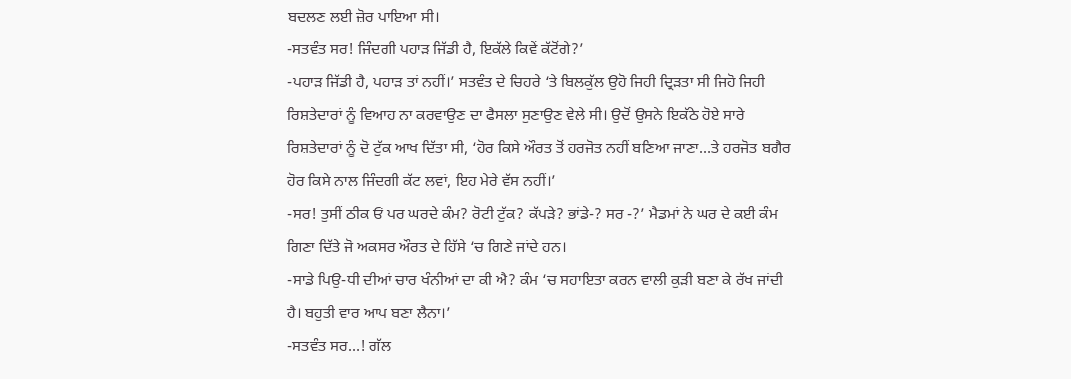ਬਦਲਣ ਲਈ ਜ਼ੋਰ ਪਾਇਆ ਸੀ।
-ਸਤਵੰਤ ਸਰ! ਜਿੰਦਗੀ ਪਹਾੜ ਜਿੱਡੀ ਹੈ, ਇਕੱਲੇ ਕਿਵੇਂ ਕੱਟੋਂਗੇ?’
-ਪਹਾੜ ਜਿੱਡੀ ਹੈ, ਪਹਾੜ ਤਾਂ ਨਹੀਂ।’ ਸਤਵੰਤ ਦੇ ਚਿਹਰੇ ‘ਤੇ ਬਿਲਕੁੱਲ ਉਹੋ ਜਿਹੀ ਦ੍ਰਿੜਤਾ ਸੀ ਜਿਹੋ ਜਿਹੀ ਰਿਸ਼ਤੇਦਾਰਾਂ ਨੂੰ ਵਿਆਹ ਨਾ ਕਰਵਾਉਣ ਦਾ ਫੈਸਲਾ ਸੁਣਾਉਣ ਵੇਲੇ ਸੀ। ਉਦੋਂ ਉਸਨੇ ਇਕੱਠੇ ਹੋਏ ਸਾਰੇ ਰਿਸ਼ਤੇਦਾਰਾਂ ਨੂੰ ਦੋ ਟੁੱਕ ਆਖ ਦਿੱਤਾ ਸੀ, ‘ਹੋਰ ਕਿਸੇ ਔਰਤ ਤੋਂ ਹਰਜੋਤ ਨਹੀਂ ਬਣਿਆ ਜਾਣਾ…ਤੇ ਹਰਜੋਤ ਬਗੈਰ ਹੋਰ ਕਿਸੇ ਨਾਲ ਜਿੰਦਗੀ ਕੱਟ ਲਵਾਂ, ਇਹ ਮੇਰੇ ਵੱਸ ਨਹੀਂ।’
-ਸਰ! ਤੁਸੀਂ ਠੀਕ ਓਂ ਪਰ ਘਰਦੇ ਕੰਮ? ਰੋਟੀ ਟੁੱਕ? ਕੱਪੜੇ? ਭਾਂਡੇ-? ਸਰ -?’ ਮੈਡਮਾਂ ਨੇ ਘਰ ਦੇ ਕਈ ਕੰਮ ਗਿਣਾ ਦਿੱਤੇ ਜੋ ਅਕਸਰ ਔਰਤ ਦੇ ਹਿੱਸੇ ‘ਚ ਗਿਣੇ ਜਾਂਦੇ ਹਨ।
-ਸਾਡੇ ਪਿਉ-ਧੀ ਦੀਆਂ ਚਾਰ ਖੰਨੀਆਂ ਦਾ ਕੀ ਐ? ਕੰਮ ‘ਚ ਸਹਾਇਤਾ ਕਰਨ ਵਾਲੀ ਕੁੜੀ ਬਣਾ ਕੇ ਰੱਖ ਜਾਂਦੀ ਹੈ। ਬਹੁਤੀ ਵਾਰ ਆਪ ਬਣਾ ਲੈਨਾ।’
-ਸਤਵੰਤ ਸਰ…! ਗੱਲ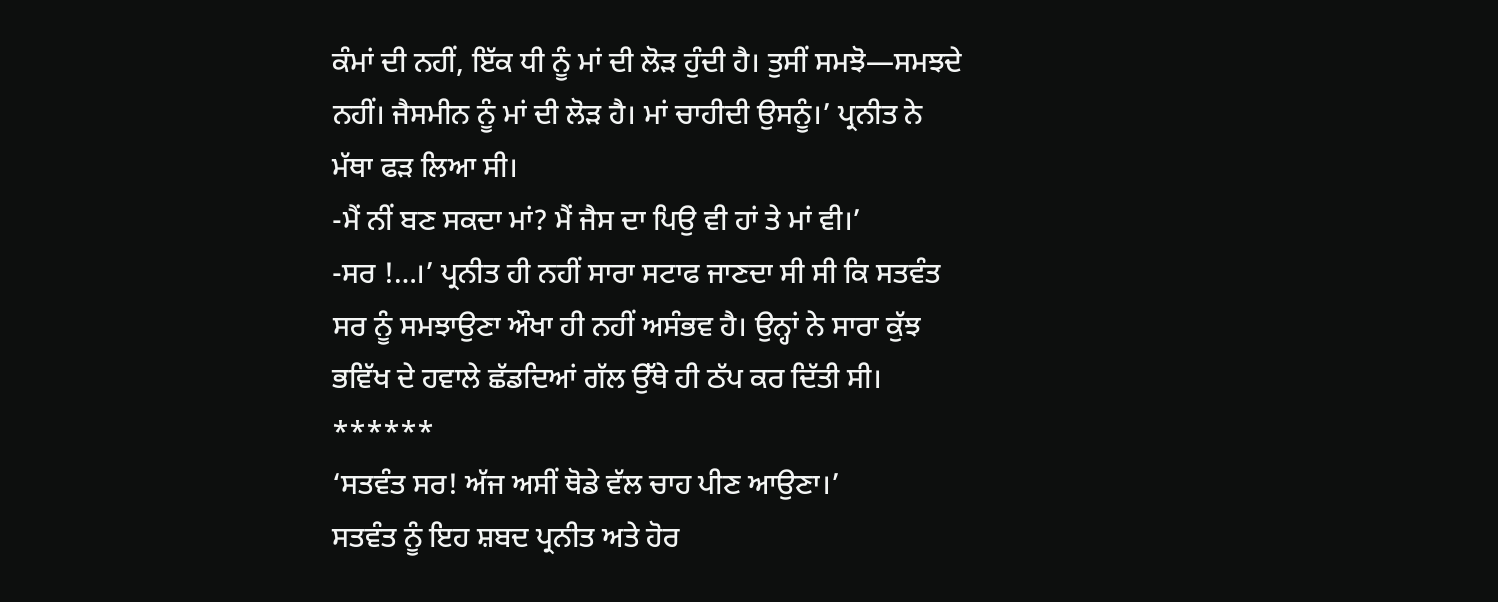ਕੰਮਾਂ ਦੀ ਨਹੀਂ, ਇੱਕ ਧੀ ਨੂੰ ਮਾਂ ਦੀ ਲੋੜ ਹੁੰਦੀ ਹੈ। ਤੁਸੀਂ ਸਮਝੋ—ਸਮਝਦੇ ਨਹੀਂ। ਜੈਸਮੀਨ ਨੂੰ ਮਾਂ ਦੀ ਲੋੜ ਹੈ। ਮਾਂ ਚਾਹੀਦੀ ਉਸਨੂੰ।’ ਪ੍ਰਨੀਤ ਨੇ ਮੱਥਾ ਫੜ ਲਿਆ ਸੀ।
-ਮੈਂ ਨੀਂ ਬਣ ਸਕਦਾ ਮਾਂ? ਮੈਂ ਜੈਸ ਦਾ ਪਿਉ ਵੀ ਹਾਂ ਤੇ ਮਾਂ ਵੀ।’
-ਸਰ !…।’ ਪ੍ਰਨੀਤ ਹੀ ਨਹੀਂ ਸਾਰਾ ਸਟਾਫ ਜਾਣਦਾ ਸੀ ਸੀ ਕਿ ਸਤਵੰਤ ਸਰ ਨੂੰ ਸਮਝਾਉਣਾ ਔਖਾ ਹੀ ਨਹੀਂ ਅਸੰਭਵ ਹੈ। ਉਨ੍ਹਾਂ ਨੇ ਸਾਰਾ ਕੁੱਝ ਭਵਿੱਖ ਦੇ ਹਵਾਲੇ ਛੱਡਦਿਆਂ ਗੱਲ ਉੱਥੇ ਹੀ ਠੱਪ ਕਰ ਦਿੱਤੀ ਸੀ।
******
‘ਸਤਵੰਤ ਸਰ! ਅੱਜ ਅਸੀਂ ਥੋਡੇ ਵੱਲ ਚਾਹ ਪੀਣ ਆਉਣਾ।’
ਸਤਵੰਤ ਨੂੰ ਇਹ ਸ਼ਬਦ ਪ੍ਰਨੀਤ ਅਤੇ ਹੋਰ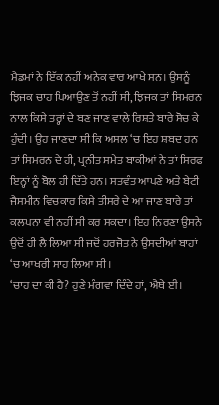ਮੈਡਮਾਂ ਨੇ ਇੱਕ ਨਹੀਂ ਅਨੇਕ ਵਾਰ ਆਖੇ ਸਨ। ਉਸਨੂੰ ਝਿਜਕ ਚਾਹ ਪਿਆਉਣ ਤੋਂ ਨਹੀਂ ਸੀ, ਝਿਜਕ ਤਾਂ ਸਿਮਰਨ ਨਾਲ ਕਿਸੇ ਤਰ੍ਹਾਂ ਦੇ ਬਣ ਜਾਣ ਵਾਲੇ ਰਿਸ਼ਤੇ ਬਾਰੇ ਸੋਚ ਕੇ ਹੁੰਦੀ। ਉਹ ਜਾਣਦਾ ਸੀ ਕਿ ਅਸਲ ‘ਚ ਇਹ ਸ਼ਬਦ ਹਨ ਤਾਂ ਸਿਮਰਨ ਦੇ ਹੀ, ਪ੍ਰਨੀਤ ਸਮੇਤ ਬਾਕੀਆਂ ਨੇ ਤਾਂ ਸਿਰਫ ਇਨ੍ਹਾਂ ਨੂੰ ਬੋਲ ਹੀ ਦਿੱਤੇ ਹਨ। ਸਤਵੰਤ ਆਪਣੇ ਅਤੇ ਬੇਟੀ ਜੈਸਮੀਨ ਵਿਚਕਾਰ ਕਿਸੇ ਤੀਸਰੇ ਦੇ ਆ ਜਾਣ ਬਾਰੇ ਤਾਂ ਕਲਪਨਾ ਵੀ ਨਹੀਂ ਸੀ ਕਰ ਸਕਦਾ। ਇਹ ਨਿਰਣਾ ਉਸਨੇ ਉਦੋਂ ਹੀ ਲੈ ਲਿਆ ਸੀ ਜਦੋਂ ਹਰਜੋਤ ਨੇ ਉਸਦੀਆਂ ਬਾਹਾਂ ‘ਚ ਆਖਰੀ ਸਾਹ ਲਿਆ ਸੀ।
‘ਚਾਹ ਦਾ ਕੀ ਹੈ? ਹੁਣੇ ਮੰਗਵਾ ਦਿੰਦੇ ਹਾਂ, ਐਥੇ ਈ।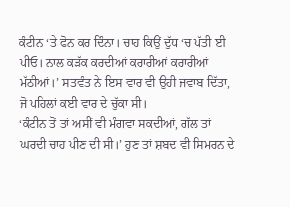ਕੰਟੀਨ ‘ਤੇ ਫੋਨ ਕਰ ਦਿੰਨਾ। ਚਾਹ ਕਿਉਂ ਦੁੱਧ ‘ਚ ਪੱਤੀ ਈ ਪੀਓ। ਨਾਲ ਕੜੱਕ ਕਰਦੀਆਂ ਕਰਾਰੀਆਂ ਕਰਾਰੀਆਂ ਮੱਠੀਆਂ।’ ਸਤਵੰਤ ਨੇ ਇਸ ਵਾਰ ਵੀ ਉਹੀ ਜਵਾਬ ਦਿੱਤਾ, ਜੋ ਪਹਿਲਾਂ ਕਈ ਵਾਰ ਦੇ ਚੁੱਕਾ ਸੀ।
‘ਕੰਟੀਨ ਤੋਂ ਤਾਂ ਅਸੀਂ ਵੀ ਮੰਗਵਾ ਸਕਦੀਆਂ, ਗੱਲ ਤਾਂ ਘਰਦੀ ਚਾਹ ਪੀਣ ਦੀ ਸੀ।’ ਹੁਣ ਤਾਂ ਸ਼ਬਦ ਵੀ ਸਿਮਰਨ ਦੇ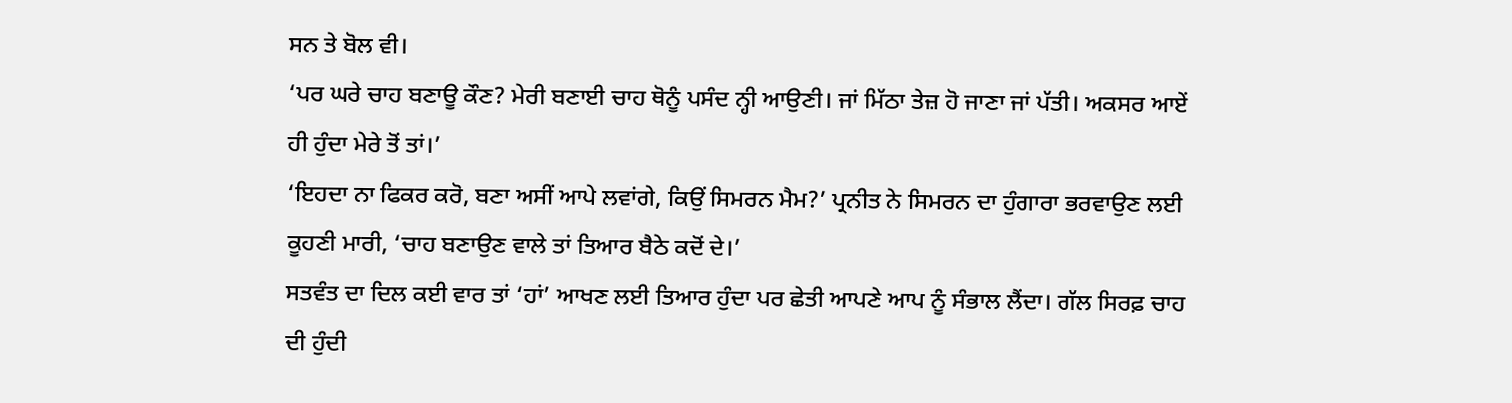ਸਨ ਤੇ ਬੋਲ ਵੀ।
‘ਪਰ ਘਰੇ ਚਾਹ ਬਣਾਊ ਕੌਣ? ਮੇਰੀ ਬਣਾਈ ਚਾਹ ਥੋਨੂੰ ਪਸੰਦ ਨ੍ਹੀ ਆਉਣੀ। ਜਾਂ ਮਿੱਠਾ ਤੇਜ਼ ਹੋ ਜਾਣਾ ਜਾਂ ਪੱਤੀ। ਅਕਸਰ ਆਏਂ ਹੀ ਹੁੰਦਾ ਮੇਰੇ ਤੋਂ ਤਾਂ।’
‘ਇਹਦਾ ਨਾ ਫਿਕਰ ਕਰੋ, ਬਣਾ ਅਸੀਂ ਆਪੇ ਲਵਾਂਗੇ, ਕਿਉਂ ਸਿਮਰਨ ਮੈਮ?’ ਪ੍ਰਨੀਤ ਨੇ ਸਿਮਰਨ ਦਾ ਹੁੰਗਾਰਾ ਭਰਵਾਉਣ ਲਈ ਕੂਹਣੀ ਮਾਰੀ, ‘ਚਾਹ ਬਣਾਉਣ ਵਾਲੇ ਤਾਂ ਤਿਆਰ ਬੈਠੇ ਕਦੋਂ ਦੇ।’
ਸਤਵੰਤ ਦਾ ਦਿਲ ਕਈ ਵਾਰ ਤਾਂ ‘ਹਾਂ’ ਆਖਣ ਲਈ ਤਿਆਰ ਹੁੰਦਾ ਪਰ ਛੇਤੀ ਆਪਣੇ ਆਪ ਨੂੰ ਸੰਭਾਲ ਲੈਂਦਾ। ਗੱਲ ਸਿਰਫ਼ ਚਾਹ ਦੀ ਹੁੰਦੀ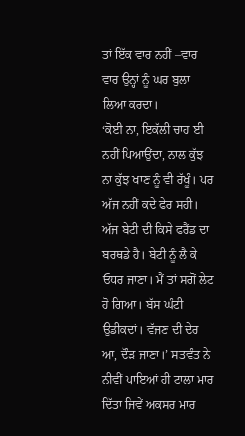ਤਾਂ ਇੱਕ ਵਾਰ ਨਹੀਂ –ਵਾਰ ਵਾਰ ਉਨ੍ਹਾਂ ਨੂੰ ਘਰ ਬੁਲਾ ਲਿਆ ਕਰਦਾ।
‘ਕੋਈ ਨਾ, ਇਕੱਲੀ ਚਾਹ ਈ ਨਹੀਂ ਪਿਆਉਂਦਾ, ਨਾਲ ਕੁੱਝ ਨਾ ਕੁੱਝ ਖਾਣ ਨੂੰ ਵੀ ਰੱਖੂੰ। ਪਰ ਅੱਜ ਨਹੀਂ ਕਦੇ ਫੇਰ ਸਹੀ। ਅੱਜ ਬੇਟੀ ਦੀ ਕਿਸੇ ਫਰੈਂਡ ਦਾ ਬਰਥਡੇ ਹੈ। ਬੇਟੀ ਨੂੰ ਲੈ ਕੇ ਓਧਰ ਜਾਣਾ। ਮੈਂ ਤਾਂ ਸਗੋਂ ਲੇਟ ਹੋ ਗਿਆ। ਬੱਸ ਘੰਟੀ ਉਡੀਕਦਾਂ। ਵੱਜਣ ਦੀ ਦੇਰ ਆ, ਦੌੜ ਜਾਣਾ।’ ਸਤਵੰਤ ਨੇ ਨੀਵੀਂ ਪਾਇਆਂ ਹੀ ਟਾਲਾ ਮਾਰ ਦਿੱਤਾ ਜਿਵੇਂ ਅਕਸਰ ਮਾਰ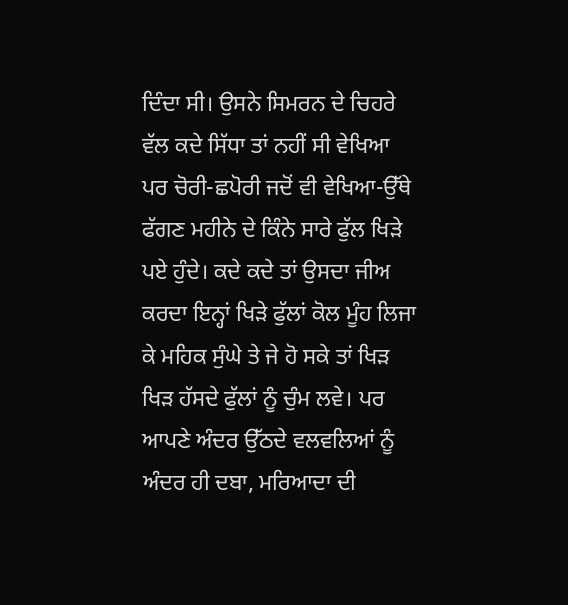ਦਿੰਦਾ ਸੀ। ਉਸਨੇ ਸਿਮਰਨ ਦੇ ਚਿਹਰੇ ਵੱਲ ਕਦੇ ਸਿੱਧਾ ਤਾਂ ਨਹੀਂ ਸੀ ਵੇਖਿਆ ਪਰ ਚੋਰੀ-ਛਪੋਰੀ ਜਦੋਂ ਵੀ ਵੇਖਿਆ-ਉੱਥੇ ਫੱਗਣ ਮਹੀਨੇ ਦੇ ਕਿੰਨੇ ਸਾਰੇ ਫੁੱਲ ਖਿੜੇ ਪਏ ਹੁੰਦੇ। ਕਦੇ ਕਦੇ ਤਾਂ ਉਸਦਾ ਜੀਅ ਕਰਦਾ ਇਨ੍ਹਾਂ ਖਿੜੇ ਫੁੱਲਾਂ ਕੋਲ ਮੂੰਹ ਲਿਜਾ ਕੇ ਮਹਿਕ ਸੁੰਘੇ ਤੇ ਜੇ ਹੋ ਸਕੇ ਤਾਂ ਖਿੜ ਖਿੜ ਹੱਸਦੇ ਫੁੱਲਾਂ ਨੂੰ ਚੁੰਮ ਲਵੇ। ਪਰ ਆਪਣੇ ਅੰਦਰ ਉੱਠਦੇ ਵਲਵਲਿਆਂ ਨੂੰ ਅੰਦਰ ਹੀ ਦਬਾ, ਮਰਿਆਦਾ ਦੀ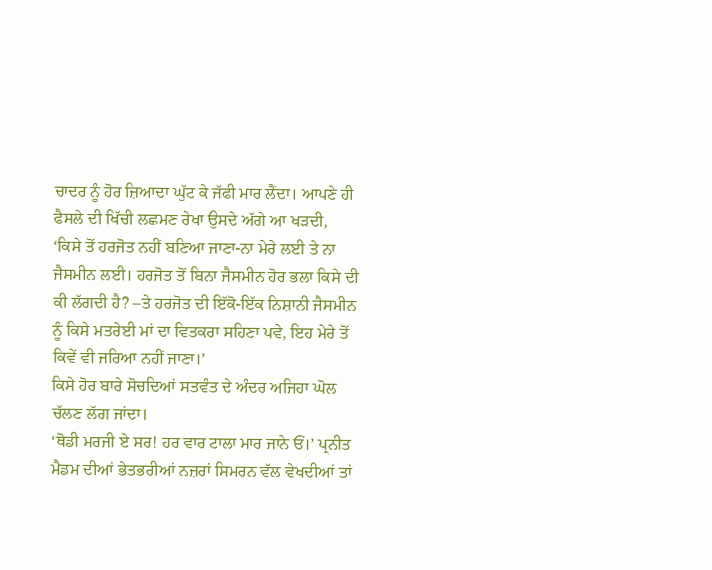ਚਾਦਰ ਨੂੰ ਹੋਰ ਜ਼ਿਆਦਾ ਘੁੱਟ ਕੇ ਜੱਫੀ ਮਾਰ ਲੈਂਦਾ। ਆਪਣੇ ਹੀ ਫੈਸਲੇ ਦੀ ਖਿੱਚੀ ਲਛਮਣ ਰੇਖਾ ਉਸਦੇ ਅੱਗੇ ਆ ਖੜਦੀ,
‘ਕਿਸੇ ਤੋਂ ਹਰਜੋਤ ਨਹੀਂ ਬਣਿਆ ਜਾਣਾ-ਨਾ ਮੇਰੇ ਲਈ ਤੇ ਨਾ ਜੈਸਮੀਨ ਲਈ। ਹਰਜੋਤ ਤੋਂ ਬਿਨਾ ਜੈਸਮੀਨ ਹੋਰ ਭਲਾ ਕਿਸੇ ਦੀ ਕੀ ਲੱਗਦੀ ਹੈ? –ਤੇ ਹਰਜੋਤ ਦੀ ਇੱਕੋ-ਇੱਕ ਨਿਸ਼ਾਨੀ ਜੈਸਮੀਨ ਨੂੰ ਕਿਸੇ ਮਤਰੇਈ ਮਾਂ ਦਾ ਵਿਤਕਰਾ ਸਹਿਣਾ ਪਵੇ, ਇਹ ਮੇਰੇ ਤੋਂ ਕਿਵੇਂ ਵੀ ਜਰਿਆ ਨਹੀਂ ਜਾਣਾ।’
ਕਿਸੇ ਹੋਰ ਬਾਰੇ ਸੋਚਦਿਆਂ ਸਤਵੰਤ ਦੇ ਅੰਦਰ ਅਜਿਹਾ ਘੋਲ ਚੱਲਣ ਲੱਗ ਜਾਂਦਾ।
‘ਥੋਡੀ ਮਰਜੀ ਏ ਸਰ! ਹਰ ਵਾਰ ਟਾਲਾ ਮਾਰ ਜਾਨੇ ਓਂ।’ ਪ੍ਰਨੀਤ ਮੈਡਮ ਦੀਆਂ ਭੇਤਭਰੀਆਂ ਨਜ਼ਰਾਂ ਸਿਮਰਨ ਵੱਲ ਵੇਖਦੀਆਂ ਤਾਂ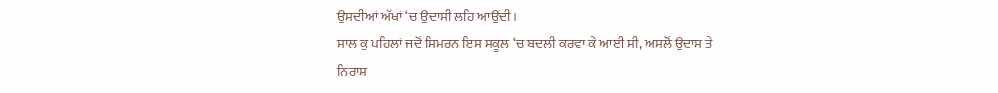ਉਸਦੀਆਂ ਅੱਖਾਂ ‘ਚ ਉਦਾਸੀ ਲਹਿ ਆਉਂਦੀ।
ਸਾਲ ਕੁ ਪਹਿਲਾਂ ਜਦੋਂ ਸਿਮਰਨ ਇਸ ਸਕੂਲ ‘ਚ ਬਦਲੀ ਕਰਵਾ ਕੇ ਆਈ ਸੀ, ਅਸਲੋਂ ਉਦਾਸ ਤੇ ਨਿਰਾਸ਼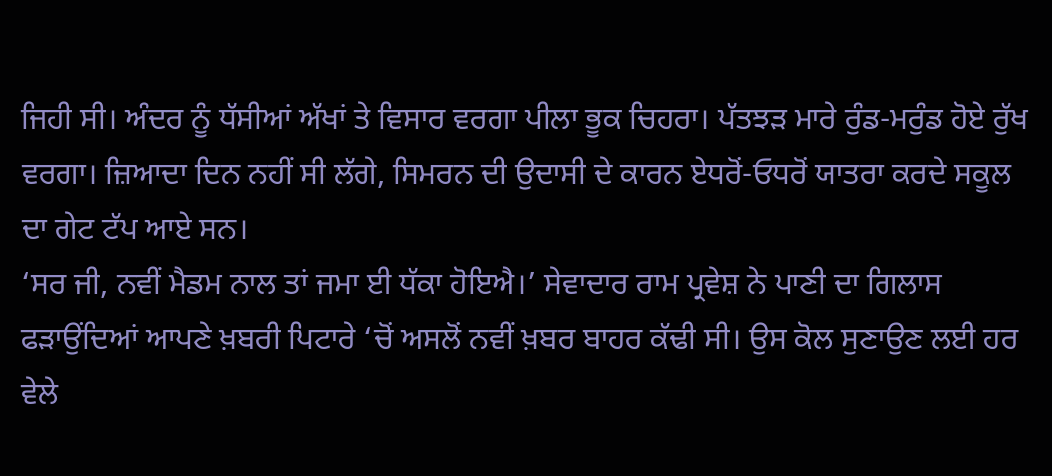ਜਿਹੀ ਸੀ। ਅੰਦਰ ਨੂੰ ਧੱਸੀਆਂ ਅੱਖਾਂ ਤੇ ਵਿਸਾਰ ਵਰਗਾ ਪੀਲਾ ਭੂਕ ਚਿਹਰਾ। ਪੱਤਝੜ ਮਾਰੇ ਰੁੰਡ-ਮਰੁੰਡ ਹੋਏ ਰੁੱਖ ਵਰਗਾ। ਜ਼ਿਆਦਾ ਦਿਨ ਨਹੀਂ ਸੀ ਲੱਗੇ, ਸਿਮਰਨ ਦੀ ਉਦਾਸੀ ਦੇ ਕਾਰਨ ਏਧਰੋਂ-ਓਧਰੋਂ ਯਾਤਰਾ ਕਰਦੇ ਸਕੂਲ ਦਾ ਗੇਟ ਟੱਪ ਆਏ ਸਨ।
‘ਸਰ ਜੀ, ਨਵੀਂ ਮੈਡਮ ਨਾਲ ਤਾਂ ਜਮਾ ਈ ਧੱਕਾ ਹੋਇਐ।’ ਸੇਵਾਦਾਰ ਰਾਮ ਪ੍ਰਵੇਸ਼ ਨੇ ਪਾਣੀ ਦਾ ਗਿਲਾਸ ਫੜਾਉਂਦਿਆਂ ਆਪਣੇ ਖ਼ਬਰੀ ਪਿਟਾਰੇ ‘ਚੋਂ ਅਸਲੋਂ ਨਵੀਂ ਖ਼ਬਰ ਬਾਹਰ ਕੱਢੀ ਸੀ। ਉਸ ਕੋਲ ਸੁਣਾਉਣ ਲਈ ਹਰ ਵੇਲੇ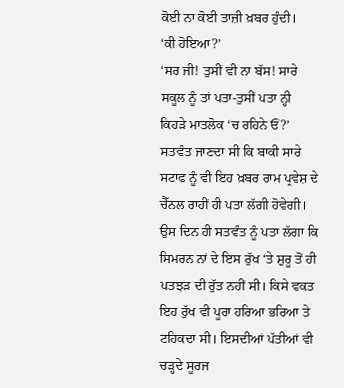ਕੋਈ ਨਾ ਕੋਈ ਤਾਜ਼ੀ ਖ਼ਬਰ ਹੁੰਦੀ।
‘ਕੀ ਹੋਇਆ?’
‘ਸਰ ਜੀ! ਤੁਸੀਂ ਵੀ ਨਾ ਬੱਸ! ਸਾਰੇ ਸਕੂਲ ਨੂੰ ਤਾਂ ਪਤਾ-ਤੁਸੀਂ ਪਤਾ ਨ੍ਹੀ ਕਿਹੜੇ ਮਾਤਲੋਕ ‘ਚ ਰਹਿਨੇ ਓਂ?’ ਸਤਵੰਤ ਜਾਣਦਾ ਸੀ ਕਿ ਬਾਕੀ ਸਾਰੇ ਸਟਾਫ ਨੂੰ ਵੀ ਇਹ ਖ਼ਬਰ ਰਾਮ ਪ੍ਰਵੇਸ਼ ਦੇ ਚੈੱਨਲ ਰਾਹੀਂ ਹੀ ਪਤਾ ਲੱਗੀ ਹੋਵੇਗੀ।
ਉਸ ਦਿਨ ਹੀ ਸਤਵੰਤ ਨੂੰ ਪਤਾ ਲੱਗਾ ਕਿ ਸਿਮਰਨ ਨਾਂ ਦੇ ਇਸ ਰੁੱਖ ‘ਤੇ ਸ਼ੁਰੂ ਤੋਂ ਹੀ ਪਤਝੜ ਦੀ ਰੁੱਤ ਨਹੀਂ ਸੀ। ਕਿਸੇ ਵਕਤ ਇਹ ਰੁੱਖ ਵੀ ਪੂਰਾ ਹਰਿਆ ਭਰਿਆ ਤੇ ਟਹਿਕਦਾ ਸੀ। ਇਸਦੀਆਂ ਪੱਤੀਆਂ ਵੀ ਚੜ੍ਹਦੇ ਸੂਰਜ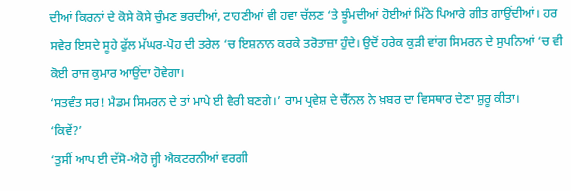ਦੀਆਂ ਕਿਰਨਾਂ ਦੇ ਕੋਸੇ ਕੋਸੇ ਚੁੰਮਣ ਭਰਦੀਆਂ, ਟਾਹਣੀਆਂ ਵੀ ਹਵਾ ਚੱਲਣ ‘ਤੇ ਝੂੰਮਦੀਆਂ ਹੋਈਆਂ ਮਿੱਠੇ ਪਿਆਰੇ ਗੀਤ ਗਾਉਂਦੀਆਂ। ਹਰ ਸਵੇਰ ਇਸਦੇ ਸੂਹੇ ਫੁੱਲ ਮੱਘਰ-ਪੋਹ ਦੀ ਤਰੇਲ ‘ਚ ਇਸ਼ਨਾਨ ਕਰਕੇ ਤਰੋਤਾਜ਼ਾ ਹੁੰਦੇ। ਉਦੋਂ ਹਰੇਕ ਕੁੜੀ ਵਾਂਗ ਸਿਮਰਨ ਦੇ ਸੁਪਨਿਆਂ ‘ਚ ਵੀ ਕੋਈ ਰਾਜ ਕੁਮਾਰ ਆਉਂਦਾ ਹੋਵੇਗਾ।
‘ਸਤਵੰਤ ਸਰ! ਮੈਡਮ ਸਿਮਰਨ ਦੇ ਤਾਂ ਮਾਪੇ ਈ ਵੈਰੀ ਬਣਗੇ।’ ਰਾਮ ਪ੍ਰਵੇਸ਼ ਦੇ ਚੈੱਨਲ ਨੇ ਖ਼ਬਰ ਦਾ ਵਿਸਥਾਰ ਦੇਣਾ ਸ਼ੁਰੂ ਕੀਤਾ।
‘ਕਿਵੇਂ?’
‘ਤੁਸੀਂ ਆਪ ਈ ਦੱਸੋ-ਐਹੋ ਜ੍ਹੀ ਐਕਟਰਨੀਆਂ ਵਰਗੀ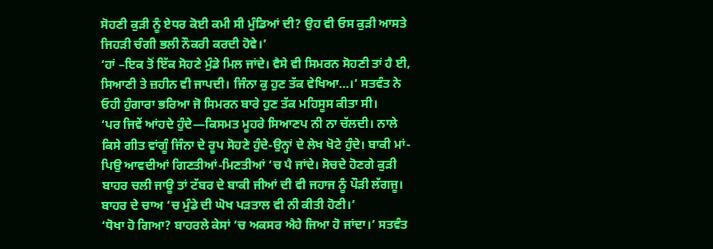ਸੋਹਣੀ ਕੁੜੀ ਨੂੰ ਏਧਰ ਕੋਈ ਕਮੀ ਸੀ ਮੁੰਡਿਆਂ ਦੀ? ਉਹ ਵੀ ਓਸ ਕੁੜੀ ਆਸਤੇ ਜਿਹੜੀ ਚੰਗੀ ਭਲੀ ਨੌਕਰੀ ਕਰਦੀ ਹੋਵੇ।’
‘ਹਾਂ –ਇਕ ਤੋਂ ਇੱਕ ਸੋਹਣੇ ਮੁੰਡੇ ਮਿਲ ਜਾਂਦੇ। ਵੈਸੇ ਵੀ ਸਿਮਰਨ ਸੋਹਣੀ ਤਾਂ ਹੈ ਈ, ਸਿਆਣੀ ਤੇ ਜ਼ਹੀਨ ਵੀ ਜਾਪਦੀ। ਜਿੰਨਾ ਕੁ ਹੁਣ ਤੱਕ ਵੇਖਿਆ…।’ ਸਤਵੰਤ ਨੇ ਓਹੀ ਹੁੰਗਾਰਾ ਭਰਿਆ ਜੋ ਸਿਮਰਨ ਬਾਰੇ ਹੁਣ ਤੱਕ ਮਹਿਸੂਸ ਕੀਤਾ ਸੀ।
‘ਪਰ ਜਿਵੇਂ ਆਂਹਦੇ ਹੁੰਦੇ—ਕਿਸਮਤ ਮੂਹਰੇ ਸਿਆਣਪ ਨੀ ਨਾ ਚੱਲਦੀ। ਨਾਲੇ ਕਿਸੇ ਗੀਤ ਵਾਂਗੂੰ ਜਿੰਨਾ ਦੇ ਰੂਪ ਸੋਹਣੇ ਹੁੰਦੇ-ਉਨ੍ਹਾਂ ਦੇ ਲੇਖ ਖੋਟੇ ਹੁੰਦੇ। ਬਾਕੀ ਮਾਂ-ਪਿਉ ਆਵਦੀਆਂ ਗਿਣਤੀਆਂ-ਮਿਣਤੀਆਂ ‘ਚ ਪੈ ਜਾਂਦੇ। ਸੋਚਦੇ ਹੋਣਗੇ ਕੁੜੀ ਬਾਹਰ ਚਲੀ ਜਾਊ ਤਾਂ ਟੱਬਰ ਦੇ ਬਾਕੀ ਜੀਆਂ ਦੀ ਵੀ ਜਹਾਜ ਨੂੰ ਪੌੜੀ ਲੱਗਜੂ। ਬਾਹਰ ਦੇ ਚਾਅ ‘ਚ ਮੁੰਡੇ ਦੀ ਘੋਖ ਪੜਤਾਲ ਵੀ ਨੀ ਕੀਤੀ ਹੋਣੀ।’
‘ਧੋਖਾ ਹੋ ਗਿਆ? ਬਾਹਰਲੇ ਕੇਸਾਂ ‘ਚ ਅਕਸਰ ਐਹੇ ਜਿਆ ਹੋ ਜਾਂਦਾ।’ ਸਤਵੰਤ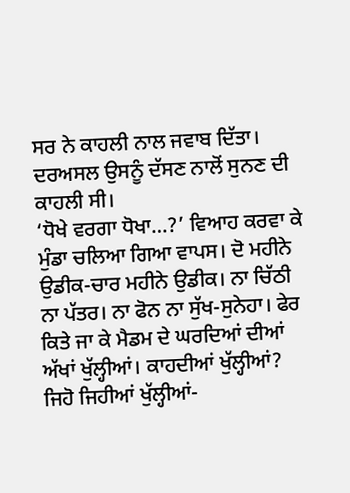ਸਰ ਨੇ ਕਾਹਲੀ ਨਾਲ ਜਵਾਬ ਦਿੱਤਾ। ਦਰਅਸਲ ਉਸਨੂੰ ਦੱਸਣ ਨਾਲੋਂ ਸੁਨਣ ਦੀ ਕਾਹਲੀ ਸੀ।
‘ਧੋਖੇ ਵਰਗਾ ਧੋਖਾ…?’ ਵਿਆਹ ਕਰਵਾ ਕੇ ਮੁੰਡਾ ਚਲਿਆ ਗਿਆ ਵਾਪਸ। ਦੋ ਮਹੀਨੇ ਉਡੀਕ-ਚਾਰ ਮਹੀਨੇ ਉਡੀਕ। ਨਾ ਚਿੱਠੀ ਨਾ ਪੱਤਰ। ਨਾ ਫੋਨ ਨਾ ਸੁੱਖ-ਸੁਨੇਹਾ। ਫੇਰ ਕਿਤੇ ਜਾ ਕੇ ਮੈਡਮ ਦੇ ਘਰਦਿਆਂ ਦੀਆਂ ਅੱਖਾਂ ਖੁੱਲ੍ਹੀਆਂ। ਕਾਹਦੀਆਂ ਖੁੱਲ੍ਹੀਆਂ? ਜਿਹੋ ਜਿਹੀਆਂ ਖੁੱਲ੍ਹੀਆਂ-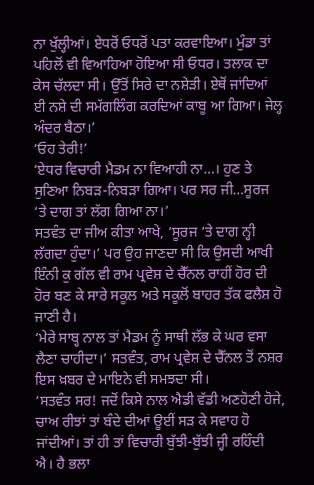ਨਾ ਖੁੱਲ੍ਹੀਆਂ। ਏਧਰੋਂ ਓਧਰੋਂ ਪਤਾ ਕਰਵਾਇਆ। ਮੁੰਡਾ ਤਾਂ ਪਹਿਲੋਂ ਵੀ ਵਿਆਹਿਆ ਹੋਇਆ ਸੀ ਓਧਰ। ਤਲਾਕ ਦਾ ਕੇਸ ਚੱਲਦਾ ਸੀ। ਉੱਤੋਂ ਸਿਰੇ ਦਾ ਨਸ਼ੇੜੀ। ਏਥੋਂ ਜਾਂਦਿਆਂ ਈ ਨਸ਼ੇ ਦੀ ਸਮੱਗਲਿੰਗ ਕਰਦਿਆਂ ਕਾਬੂ ਆ ਗਿਆ। ਜੇਲ੍ਹ ਅੰਦਰ ਬੈਠਾ।’
‘ਓਹ ਤੇਰੀ!’
‘ਏਧਰ ਵਿਚਾਰੀ ਮੈਡਮ ਨਾ ਵਿਆਹੀ ਨਾ…। ਹੁਣ ਤੇ ਸੁਣਿਆ ਨਿਬੜ-ਨਿਬੜਾ ਗਿਆ। ਪਰ ਸਰ ਜੀ…ਸੂਰਜ ‘ਤੇ ਦਾਗ ਤਾਂ ਲੱਗ ਗਿਆ ਨਾ।’
ਸਤਵੰਤ ਦਾ ਜੀਅ ਕੀਤਾ ਆਖੇ, ‘ਸੂਰਜ ‘ਤੇ ਦਾਗ ਨ੍ਹੀ ਲੱਗਦਾ ਹੁੰਦਾ।’ ਪਰ ਉਹ ਜਾਣਦਾ ਸੀ ਕਿ ਉਸਦੀ ਆਖੀ ਇੰਨੀ ਕੁ ਗੱਲ ਵੀ ਰਾਮ ਪ੍ਰਵੇਸ਼ ਦੇ ਚੈੱਨਲ ਰਾਹੀਂ ਹੋਰ ਦੀ ਹੋਰ ਬਣ ਕੇ ਸਾਰੇ ਸਕੂਲ ਅਤੇ ਸਕੂਲੋਂ ਬਾਹਰ ਤੱਕ ਫਲੈਸ਼ ਹੋ ਜਾਣੀ ਹੈ।
‘ਮੇਰੇ ਸਾਬ੍ਹ ਨਾਲ ਤਾਂ ਮੈਡਮ ਨੂੰ ਸਾਥੀ ਲੱਭ ਕੇ ਘਰ ਵਸਾ ਲੈਣਾ ਚਾਹੀਦਾ।’ ਸਤਵੰਤ, ਰਾਮ ਪ੍ਰਵੇਸ਼ ਦੇ ਚੈੱਨਲ ਤੋਂ ਨਸ਼ਰ ਇਸ ਖ਼ਬਰ ਦੇ ਮਾਇਨੇ ਵੀ ਸਮਝਦਾ ਸੀ।
‘ਸਤਵੰਤ ਸਰ! ਜਦੋਂ ਕਿਸੇ ਨਾਲ ਐਡੀ ਵੱਡੀ ਅਣਹੋਣੀ ਹੋਜੇ, ਚਾਅ ਰੀਝਾਂ ਤਾਂ ਬੰਦੇ ਦੀਆਂ ਊਈਂ ਸੜ ਕੇ ਸਵਾਹ ਹੋ ਜਾਂਦੀਆਂ। ਤਾਂ ਹੀ ਤਾਂ ਵਿਚਾਰੀ ਬੁੱਝੀ-ਬੁੱਝੀ ਜ੍ਹੀ ਰਹਿੰਦੀ ਐ। ਹੈ ਭਲਾ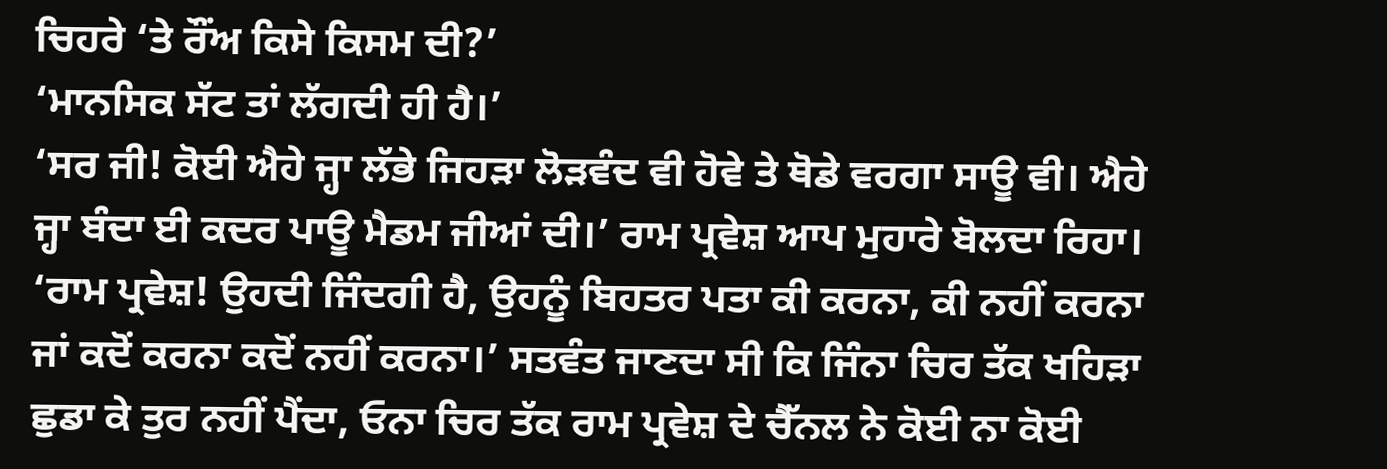ਚਿਹਰੇ ‘ਤੇ ਰੌਂਅ ਕਿਸੇ ਕਿਸਮ ਦੀ?’
‘ਮਾਨਸਿਕ ਸੱਟ ਤਾਂ ਲੱਗਦੀ ਹੀ ਹੈ।’
‘ਸਰ ਜੀ! ਕੋਈ ਐਹੇ ਜ੍ਹਾ ਲੱਭੇ ਜਿਹੜਾ ਲੋੜਵੰਦ ਵੀ ਹੋਵੇ ਤੇ ਥੋਡੇ ਵਰਗਾ ਸਾਊ ਵੀ। ਐਹੇ ਜ੍ਹਾ ਬੰਦਾ ਈ ਕਦਰ ਪਾਊ ਮੈਡਮ ਜੀਆਂ ਦੀ।’ ਰਾਮ ਪ੍ਰਵੇਸ਼ ਆਪ ਮੁਹਾਰੇ ਬੋਲਦਾ ਰਿਹਾ।
‘ਰਾਮ ਪ੍ਰਵੇਸ਼! ਉਹਦੀ ਜਿੰਦਗੀ ਹੈ, ਉਹਨੂੰ ਬਿਹਤਰ ਪਤਾ ਕੀ ਕਰਨਾ, ਕੀ ਨਹੀਂ ਕਰਨਾ ਜਾਂ ਕਦੋਂ ਕਰਨਾ ਕਦੋਂ ਨਹੀਂ ਕਰਨਾ।’ ਸਤਵੰਤ ਜਾਣਦਾ ਸੀ ਕਿ ਜਿੰਨਾ ਚਿਰ ਤੱਕ ਖਹਿੜਾ ਛੁਡਾ ਕੇ ਤੁਰ ਨਹੀਂ ਪੈਂਦਾ, ਓਨਾ ਚਿਰ ਤੱਕ ਰਾਮ ਪ੍ਰਵੇਸ਼ ਦੇ ਚੈੱਨਲ ਨੇ ਕੋਈ ਨਾ ਕੋਈ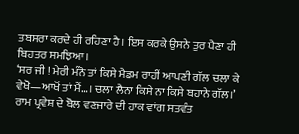ਤਬਸਰਾ ਕਰਦੇ ਹੀ ਰਹਿਣਾ ਹੈ। ਇਸ ਕਰਕੇ ਉਸਨੇ ਤੁਰ ਪੈਣਾ ਹੀ ਬਿਹਤਰ ਸਮਝਿਆ।
‘ਸਰ ਜੀ ! ਮੇਰੀ ਮੰਨੋ ਤਾਂ ਕਿਸੇ ਮੈਡਮ ਰਾਹੀਂ ਆਪਣੀ ਗੱਲ ਚਲਾ ਕੇ ਵੇਖੋ—ਆਖੋਂ ਤਾਂ ਮੈਂ…। ਚਲਾ ਲੈਨਾ ਕਿਸੇ ਨਾ ਕਿਸੇ ਬਹਾਨੇ ਗੱਲ।’ ਰਾਮ ਪ੍ਰਵੇਸ਼ ਦੇ ਬੋਲ ਵਣਜਾਰੇ ਦੀ ਹਾਕ ਵਾਂਗ ਸਤਵੰਤ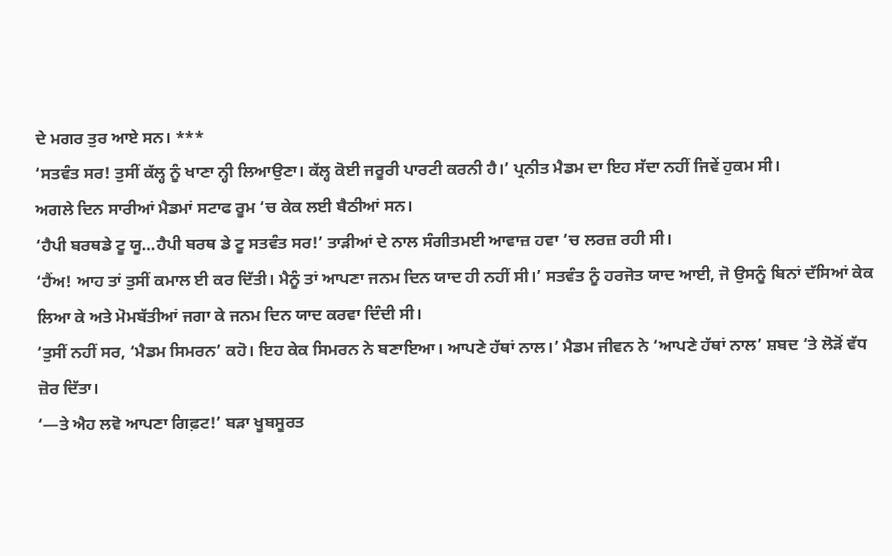ਦੇ ਮਗਰ ਤੁਰ ਆਏ ਸਨ। ***
‘ਸਤਵੰਤ ਸਰ! ਤੁਸੀਂ ਕੱਲ੍ਹ ਨੂੰ ਖਾਣਾ ਨ੍ਹੀ ਲਿਆਉਣਾ। ਕੱਲ੍ਹ ਕੋਈ ਜਰੂਰੀ ਪਾਰਟੀ ਕਰਨੀ ਹੈ।’ ਪ੍ਰਨੀਤ ਮੈਡਮ ਦਾ ਇਹ ਸੱਦਾ ਨਹੀਂ ਜਿਵੇਂ ਹੁਕਮ ਸੀ।
ਅਗਲੇ ਦਿਨ ਸਾਰੀਆਂ ਮੈਡਮਾਂ ਸਟਾਫ ਰੂਮ ‘ਚ ਕੇਕ ਲਈ ਬੈਠੀਆਂ ਸਨ।
‘ਹੈਪੀ ਬਰਥਡੇ ਟੂ ਯੂ…ਹੈਪੀ ਬਰਥ ਡੇ ਟੂ ਸਤਵੰਤ ਸਰ!’ ਤਾੜੀਆਂ ਦੇ ਨਾਲ ਸੰਗੀਤਮਈ ਆਵਾਜ਼ ਹਵਾ ‘ਚ ਲਰਜ਼ ਰਹੀ ਸੀ।
‘ਹੈਂਅ! ਆਹ ਤਾਂ ਤੁਸੀਂ ਕਮਾਲ ਈ ਕਰ ਦਿੱਤੀ। ਮੈਨੂੰ ਤਾਂ ਆਪਣਾ ਜਨਮ ਦਿਨ ਯਾਦ ਹੀ ਨਹੀਂ ਸੀ।’ ਸਤਵੰਤ ਨੂੰ ਹਰਜੋਤ ਯਾਦ ਆਈ, ਜੋ ਉਸਨੂੰ ਬਿਨਾਂ ਦੱਸਿਆਂ ਕੇਕ ਲਿਆ ਕੇ ਅਤੇ ਮੋਮਬੱਤੀਆਂ ਜਗਾ ਕੇ ਜਨਮ ਦਿਨ ਯਾਦ ਕਰਵਾ ਦਿੰਦੀ ਸੀ।
‘ਤੁਸੀਂ ਨਹੀਂ ਸਰ, ‘ਮੈਡਮ ਸਿਮਰਨ’ ਕਹੋ। ਇਹ ਕੇਕ ਸਿਮਰਨ ਨੇ ਬਣਾਇਆ। ਆਪਣੇ ਹੱਥਾਂ ਨਾਲ।’ ਮੈਡਮ ਜੀਵਨ ਨੇ ‘ਆਪਣੇ ਹੱਥਾਂ ਨਾਲ’ ਸ਼ਬਦ ‘ਤੇ ਲੋੜੋਂ ਵੱਧ ਜ਼ੋਰ ਦਿੱਤਾ।
‘—ਤੇ ਐਹ ਲਵੋ ਆਪਣਾ ਗਿਫ਼ਟ!’ ਬੜਾ ਖੂਬਸੂਰਤ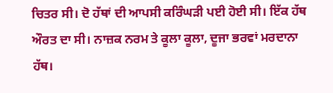ਚਿਤਰ ਸੀ। ਦੋ ਹੱਥਾਂ ਦੀ ਆਪਸੀ ਕਰਿੰਘੜੀ ਪਈ ਹੋਈ ਸੀ। ਇੱਕ ਹੱਥ ਔਰਤ ਦਾ ਸੀ। ਨਾਜ਼ਕ ਨਰਮ ਤੇ ਕੂਲਾ ਕੂਲਾ, ਦੂਜਾ ਭਰਵਾਂ ਮਰਦਾਨਾ ਹੱਥ।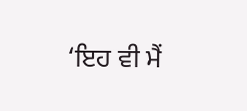‘ਇਹ ਵੀ ਮੈਂ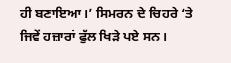ਹੀ ਬਣਾਇਆ।’ ਸਿਮਰਨ ਦੇ ਚਿਹਰੇ ‘ਤੇ ਜਿਵੇਂ ਹਜ਼ਾਰਾਂ ਫੁੱਲ ਖਿੜੇ ਪਏ ਸਨ।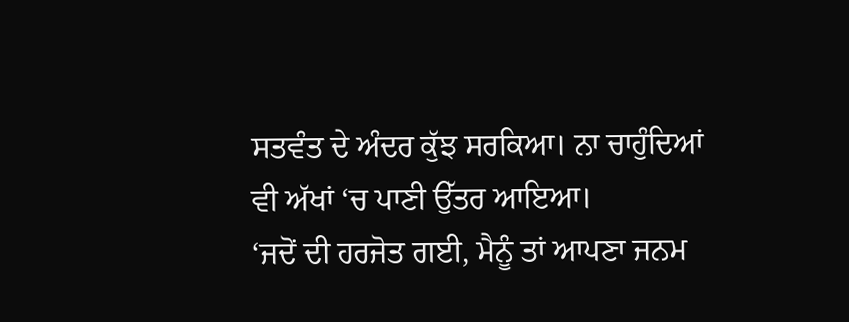ਸਤਵੰਤ ਦੇ ਅੰਦਰ ਕੁੱਝ ਸਰਕਿਆ। ਨਾ ਚਾਹੁੰਦਿਆਂ ਵੀ ਅੱਖਾਂ ‘ਚ ਪਾਣੀ ਉੱਤਰ ਆਇਆ।
‘ਜਦੋਂ ਦੀ ਹਰਜੋਤ ਗਈ, ਮੈਨੂੰ ਤਾਂ ਆਪਣਾ ਜਨਮ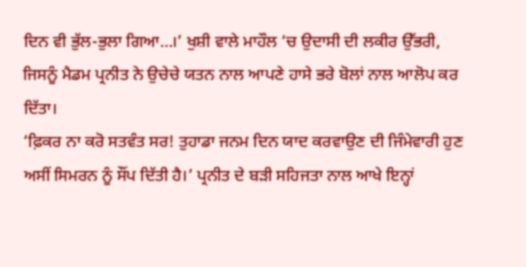ਦਿਨ ਵੀ ਭੁੱਲ-ਭੁਲਾ ਗਿਆ…।’ ਖੁਸ਼ੀ ਵਾਲੇ ਮਾਹੌਲ ‘ਚ ਉਦਾਸੀ ਦੀ ਲਕੀਰ ਉੱਭਰੀ, ਜਿਸਨੂੰ ਮੈਡਮ ਪ੍ਰਨੀਤ ਨੇ ਉਚੇਚੇ ਯਤਨ ਨਾਲ ਆਪਣੇ ਹਾਸੇ ਭਰੇ ਬੋਲਾਂ ਨਾਲ ਆਲੋਪ ਕਰ ਦਿੱਤਾ।
‘ਫ਼ਿਕਰ ਨਾ ਕਰੋ ਸਤਵੰਤ ਸਰ! ਤੁਹਾਡਾ ਜਨਮ ਦਿਨ ਯਾਦ ਕਰਵਾਉਣ ਦੀ ਜਿੰਮੇਵਾਰੀ ਹੁਣ ਅਸੀਂ ਸਿਮਰਨ ਨੂੰ ਸੌਂਪ ਦਿੱਤੀ ਹੈ।’ ਪ੍ਰਨੀਤ ਦੇ ਬੜੀ ਸਹਿਜਤਾ ਨਾਲ ਆਖੇ ਇਨ੍ਹਾਂ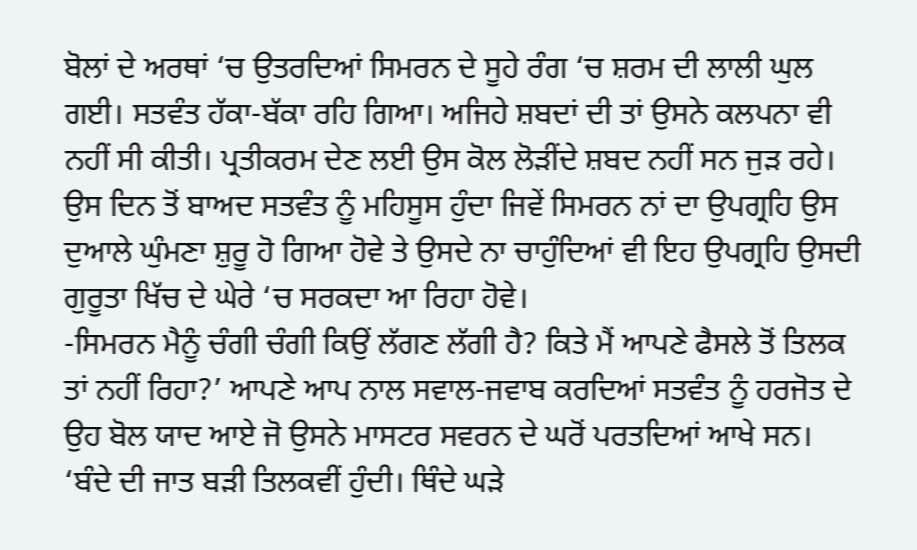ਬੋਲਾਂ ਦੇ ਅਰਥਾਂ ‘ਚ ਉਤਰਦਿਆਂ ਸਿਮਰਨ ਦੇ ਸੂਹੇ ਰੰਗ ‘ਚ ਸ਼ਰਮ ਦੀ ਲਾਲੀ ਘੁਲ ਗਈ। ਸਤਵੰਤ ਹੱਕਾ-ਬੱਕਾ ਰਹਿ ਗਿਆ। ਅਜਿਹੇ ਸ਼ਬਦਾਂ ਦੀ ਤਾਂ ਉਸਨੇ ਕਲਪਨਾ ਵੀ ਨਹੀਂ ਸੀ ਕੀਤੀ। ਪ੍ਰਤੀਕਰਮ ਦੇਣ ਲਈ ਉਸ ਕੋਲ ਲੋੜੀਂਦੇ ਸ਼ਬਦ ਨਹੀਂ ਸਨ ਜੁੜ ਰਹੇ।
ਉਸ ਦਿਨ ਤੋਂ ਬਾਅਦ ਸਤਵੰਤ ਨੂੰ ਮਹਿਸੂਸ ਹੁੰਦਾ ਜਿਵੇਂ ਸਿਮਰਨ ਨਾਂ ਦਾ ਉਪਗ੍ਰਹਿ ਉਸ ਦੁਆਲੇ ਘੁੰਮਣਾ ਸ਼ੁਰੂ ਹੋ ਗਿਆ ਹੋਵੇ ਤੇ ਉਸਦੇ ਨਾ ਚਾਹੁੰਦਿਆਂ ਵੀ ਇਹ ਉਪਗ੍ਰਹਿ ਉਸਦੀ ਗੁਰੂਤਾ ਖਿੱਚ ਦੇ ਘੇਰੇ ‘ਚ ਸਰਕਦਾ ਆ ਰਿਹਾ ਹੋਵੇ।
-ਸਿਮਰਨ ਮੈਨੂੰ ਚੰਗੀ ਚੰਗੀ ਕਿਉਂ ਲੱਗਣ ਲੱਗੀ ਹੈ? ਕਿਤੇ ਮੈਂ ਆਪਣੇ ਫੈਸਲੇ ਤੋਂ ਤਿਲਕ ਤਾਂ ਨਹੀਂ ਰਿਹਾ?’ ਆਪਣੇ ਆਪ ਨਾਲ ਸਵਾਲ-ਜਵਾਬ ਕਰਦਿਆਂ ਸਤਵੰਤ ਨੂੰ ਹਰਜੋਤ ਦੇ ਉਹ ਬੋਲ ਯਾਦ ਆਏ ਜੋ ਉਸਨੇ ਮਾਸਟਰ ਸਵਰਨ ਦੇ ਘਰੋਂ ਪਰਤਦਿਆਂ ਆਖੇ ਸਨ।
‘ਬੰਦੇ ਦੀ ਜਾਤ ਬੜੀ ਤਿਲਕਵੀਂ ਹੁੰਦੀ। ਥਿੰਦੇ ਘੜੇ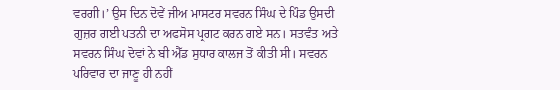ਵਰਗੀ।’ ਉਸ ਦਿਨ ਦੋਵੇਂ ਜੀਅ ਮਾਸਟਰ ਸਵਰਨ ਸਿੰਘ ਦੇ ਪਿੰਡ ਉਸਦੀ ਗੁਜ਼ਰ ਗਈ ਪਤਨੀ ਦਾ ਅਫਸੋਸ ਪ੍ਰਗਟ ਕਰਨ ਗਏ ਸਨ। ਸਤਵੰਤ ਅਤੇ ਸਵਰਨ ਸਿੰਘ ਦੋਵਾਂ ਨੇ ਬੀ ਐੱਡ ਸੁਧਾਰ ਕਾਲਜ ਤੋਂ ਕੀਤੀ ਸੀ। ਸਵਰਨ ਪਰਿਵਾਰ ਦਾ ਜਾਣੂ ਹੀ ਨਹੀਂ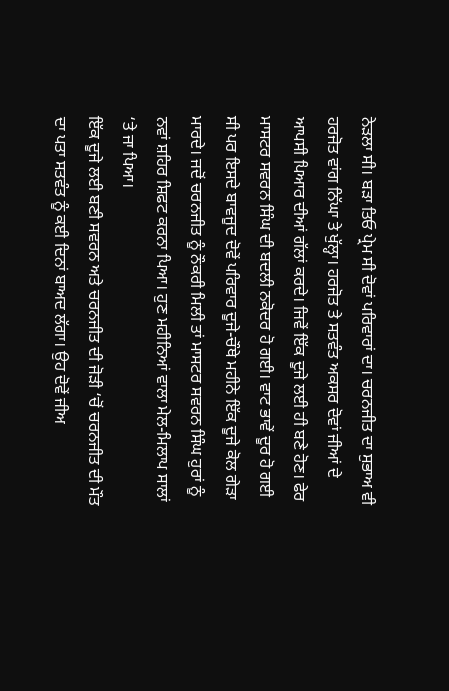ਨੇੜਲਾ ਸੀ। ਬੜਾ ਤਿਓ ਪ੍ਰੇਮ ਸੀ ਦੋਵਾਂ ਪਰਿਵਾਰਾਂ ਦਾ। ਚਰਨਜੀਤ ਦਾ ਸੁਭਾਅ ਵੀ ਹਰਜੋਤ ਵਾਂਗ ਨਿੱਘਾ ਤੇ ਖੁੱਲ੍ਹਾ। ਹਰਜੋਤ ਤੇ ਸਤਵੰਤ ਅਕਸਰ ਦੋਵਾਂ ਜੀਆਂ ਦੇ ਆਪਸੀ ਪਿਆਰ ਦੀਆਂ ਗੱਲਾਂ ਕਰਦੇ। ਜਿਵੇਂ ਇੱਕ ਦੂਜੇ ਲਈ ਹੀ ਬਣੇ ਹੋਣ। ਫੇਰ ਮਾਸਟਰ ਸਵਰਨ ਸਿੰਘ ਦੀ ਬਦਲੀ ਨਕੋਦਰ ਹੋ ਗਈ। ਵਾਟ ਭਾਵੇਂ ਦੂਰ ਹੋ ਗਈ ਸੀ ਪਰ ਇਸਦੇ ਬਾਵਜੂਦ ਦੋਵੇਂ ਪਰਿਵਾਰ ਦੂਜੇ-ਚੌਥੇ ਮਹੀਨੇ ਇੱਕ ਦੂਜੇ ਕੋਲ ਗੇੜਾ ਮਾਰਦੇ। ਜਦੋਂ ਚਰਨਜੀਤ ਨੂੰ ਨੌਕਰੀ ਮਿਲੀ ਤਾਂ ਮਾਸਟਰ ਸਵਰਨ ਸਿੰਘ ਹੁਰਾਂ ਨੂੰ ਨਵਾਂ ਸ਼ਹਿਰ ਸ਼ਿਫਟ ਕਰਨਾ ਪਿਆ। ਹੁਣ ਮਹੀਨਿਆਂ ਵਾਲਾ ਮੇਲ-ਮਿਲਾਪ ਸਾਲਾਂ ‘ਤੇ ਜਾ ਪਿਆ।
ਇੱਕ ਦੂਜੇ ਲਈ ਬਣੀ ਸਵਰਨ ਅਤੇ ਚਰਨਜੀਤ ਦੀ ਜੋੜੀ ‘ਚੋਂ ਚਰਨਜੀਤ ਦੀ ਮੌਤ ਦਾ ਪਤਾ ਸਤਵੰਤ ਨੂੰ ਕਈ ਦਿਨਾਂ ਬਾਅਦ ਲੱਗਾ। ਉਹ ਦੋਵੇਂ ਜੀਅ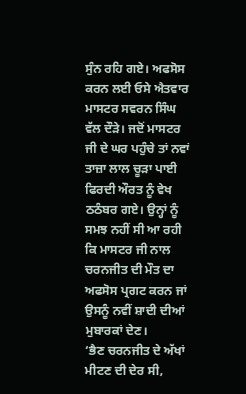ਸੁੰਨ ਰਹਿ ਗਏ। ਅਫਸੋਸ ਕਰਨ ਲਈ ਓਸੇ ਐਤਵਾਰ ਮਾਸਟਰ ਸਵਰਨ ਸਿੰਘ ਵੱਲ ਦੌੜੇ। ਜਦੋਂ ਮਾਸਟਰ ਜੀ ਦੇ ਘਰ ਪਹੁੰਚੇ ਤਾਂ ਨਵਾਂ ਤਾਜ਼ਾ ਲਾਲ ਚੂੜਾ ਪਾਈ ਫਿਰਦੀ ਔਰਤ ਨੂੰ ਵੇਖ ਠਠੰਬਰ ਗਏ। ਉਨ੍ਹਾਂ ਨੂੰ ਸਮਝ ਨਹੀਂ ਸੀ ਆ ਰਹੀ ਕਿ ਮਾਸਟਰ ਜੀ ਨਾਲ ਚਰਨਜੀਤ ਦੀ ਮੌਤ ਦਾ ਅਫਸੋਸ ਪ੍ਰਗਟ ਕਰਨ ਜਾਂ ਉਸਨੂੰ ਨਵੀਂ ਸ਼ਾਦੀ ਦੀਆਂ ਮੁਬਾਰਕਾਂ ਦੇਣ।
‘ਭੈਣ ਚਰਨਜੀਤ ਦੇ ਅੱਖਾਂ ਮੀਟਣ ਦੀ ਦੇਰ ਸੀ,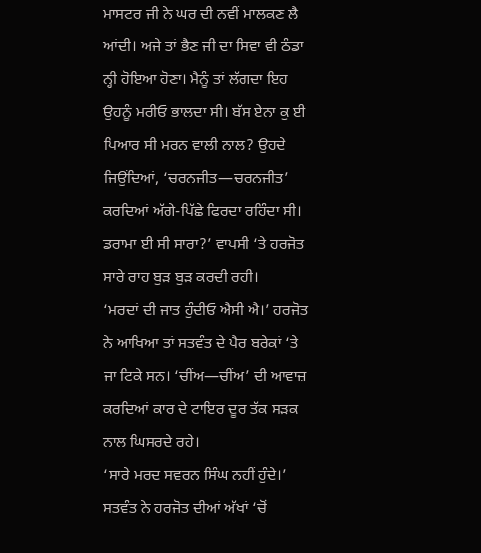ਮਾਸਟਰ ਜੀ ਨੇ ਘਰ ਦੀ ਨਵੀਂ ਮਾਲਕਣ ਲੈ ਆਂਦੀ। ਅਜੇ ਤਾਂ ਭੈਣ ਜੀ ਦਾ ਸਿਵਾ ਵੀ ਠੰਡਾ ਨ੍ਹੀ ਹੋਇਆ ਹੋਣਾ। ਮੈਨੂੰ ਤਾਂ ਲੱਗਦਾ ਇਹ ਉਹਨੂੰ ਮਰੀਓ ਭਾਲਦਾ ਸੀ। ਬੱਸ ਏਨਾ ਕੁ ਈ ਪਿਆਰ ਸੀ ਮਰਨ ਵਾਲੀ ਨਾਲ? ਉਹਦੇ ਜਿਉਂਦਿਆਂ, ‘ਚਰਨਜੀਤ—ਚਰਨਜੀਤ’ ਕਰਦਿਆਂ ਅੱਗੇ-ਪਿੱਛੇ ਫਿਰਦਾ ਰਹਿੰਦਾ ਸੀ। ਡਰਾਮਾ ਈ ਸੀ ਸਾਰਾ?’ ਵਾਪਸੀ ‘ਤੇ ਹਰਜੋਤ ਸਾਰੇ ਰਾਹ ਬੁੜ ਬੁੜ ਕਰਦੀ ਰਹੀ।
‘ਮਰਦਾਂ ਦੀ ਜਾਤ ਹੁੰਦੀਓ ਐਸੀ ਐ।’ ਹਰਜੋਤ ਨੇ ਆਖਿਆ ਤਾਂ ਸਤਵੰਤ ਦੇ ਪੈਰ ਬਰੇਕਾਂ ‘ਤੇ ਜਾ ਟਿਕੇ ਸਨ। ‘ਚੀਂਅ—ਚੀਂਅ’ ਦੀ ਆਵਾਜ਼ ਕਰਦਿਆਂ ਕਾਰ ਦੇ ਟਾਇਰ ਦੂਰ ਤੱਕ ਸੜਕ ਨਾਲ ਘਿਸਰਦੇ ਰਹੇ।
‘ਸਾਰੇ ਮਰਦ ਸਵਰਨ ਸਿੰਘ ਨਹੀਂ ਹੁੰਦੇ।’ ਸਤਵੰਤ ਨੇ ਹਰਜੋਤ ਦੀਆਂ ਅੱਖਾਂ ‘ਚੋਂ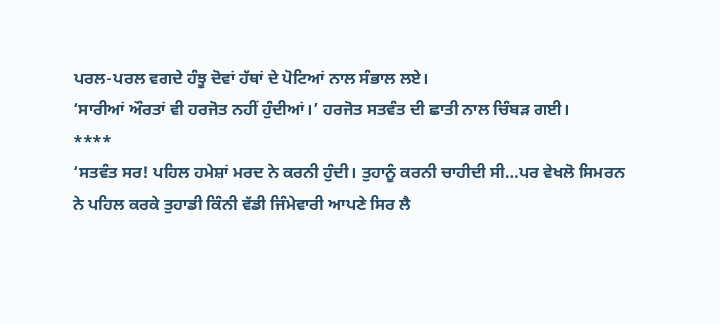ਪਰਲ-ਪਰਲ ਵਗਦੇ ਹੰਝੂ ਦੋਵਾਂ ਹੱਥਾਂ ਦੇ ਪੋਟਿਆਂ ਨਾਲ ਸੰਭਾਲ ਲਏ।
‘ਸਾਰੀਆਂ ਔਰਤਾਂ ਵੀ ਹਰਜੋਤ ਨਹੀਂ ਹੁੰਦੀਆਂ।’ ਹਰਜੋਤ ਸਤਵੰਤ ਦੀ ਛਾਤੀ ਨਾਲ ਚਿੰਬੜ ਗਈ।
****
‘ਸਤਵੰਤ ਸਰ! ਪਹਿਲ ਹਮੇਸ਼ਾਂ ਮਰਦ ਨੇ ਕਰਨੀ ਹੁੰਦੀ। ਤੁਹਾਨੂੰ ਕਰਨੀ ਚਾਹੀਦੀ ਸੀ…ਪਰ ਵੇਖਲੋ ਸਿਮਰਨ ਨੇ ਪਹਿਲ ਕਰਕੇ ਤੁਹਾਡੀ ਕਿੰਨੀ ਵੱਡੀ ਜਿੰਮੇਵਾਰੀ ਆਪਣੇ ਸਿਰ ਲੈ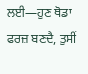ਲਈ—ਹੁਣ ਥੋਡਾ ਫਰਜ਼ ਬਣਦੈ, ਤੁਸੀਂ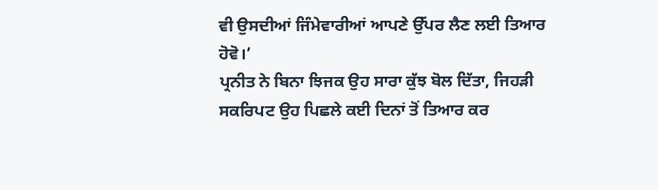ਵੀ ਉਸਦੀਆਂ ਜਿੰਮੇਵਾਰੀਆਂ ਆਪਣੇ ਉੱਪਰ ਲੈਣ ਲਈ ਤਿਆਰ ਹੋਵੋ।’
ਪ੍ਰਨੀਤ ਨੇ ਬਿਨਾ ਝਿਜਕ ਉਹ ਸਾਰਾ ਕੁੱਝ ਬੋਲ ਦਿੱਤਾ, ਜਿਹੜੀ ਸਕਰਿਪਟ ਉਹ ਪਿਛਲੇ ਕਈ ਦਿਨਾਂ ਤੋਂ ਤਿਆਰ ਕਰ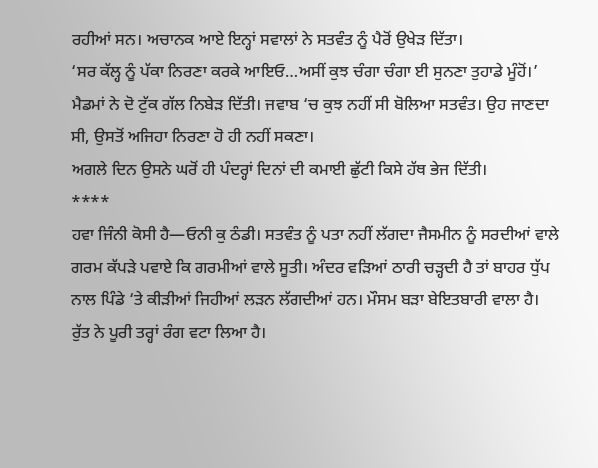ਰਹੀਆਂ ਸਨ। ਅਚਾਨਕ ਆਏ ਇਨ੍ਹਾਂ ਸਵਾਲਾਂ ਨੇ ਸਤਵੰਤ ਨੂੰ ਪੈਰੋਂ ਉਖੇੜ ਦਿੱਤਾ।
‘ਸਰ ਕੱਲ੍ਹ ਨੂੰ ਪੱਕਾ ਨਿਰਣਾ ਕਰਕੇ ਆਇਓ…ਅਸੀਂ ਕੁਝ ਚੰਗਾ ਚੰਗਾ ਈ ਸੁਨਣਾ ਤੁਹਾਡੇ ਮੂੰਹੋਂ।’ ਮੈਡਮਾਂ ਨੇ ਦੋ ਟੁੱਕ ਗੱਲ ਨਿਬੇੜ ਦਿੱਤੀ। ਜਵਾਬ ‘ਚ ਕੁਝ ਨਹੀਂ ਸੀ ਬੋਲਿਆ ਸਤਵੰਤ। ਉਹ ਜਾਣਦਾ ਸੀ, ਉਸਤੋਂ ਅਜਿਹਾ ਨਿਰਣਾ ਹੋ ਹੀ ਨਹੀਂ ਸਕਣਾ।
ਅਗਲੇ ਦਿਨ ਉਸਨੇ ਘਰੋਂ ਹੀ ਪੰਦਰ੍ਹਾਂ ਦਿਨਾਂ ਦੀ ਕਮਾਈ ਛੁੱਟੀ ਕਿਸੇ ਹੱਥ ਭੇਜ ਦਿੱਤੀ।
****
ਹਵਾ ਜਿੰਨੀ ਕੋਸੀ ਹੈ—ਓਨੀ ਕੁ ਠੰਡੀ। ਸਤਵੰਤ ਨੂੰ ਪਤਾ ਨਹੀਂ ਲੱਗਦਾ ਜੈਸਮੀਨ ਨੂੰ ਸਰਦੀਆਂ ਵਾਲੇ ਗਰਮ ਕੱਪੜੇ ਪਵਾਏ ਕਿ ਗਰਮੀਆਂ ਵਾਲੇ ਸੂਤੀ। ਅੰਦਰ ਵੜਿਆਂ ਠਾਰੀ ਚੜ੍ਹਦੀ ਹੈ ਤਾਂ ਬਾਹਰ ਧੁੱਪ ਨਾਲ ਪਿੰਡੇ ‘ਤੇ ਕੀੜੀਆਂ ਜਿਹੀਆਂ ਲੜਨ ਲੱਗਦੀਆਂ ਹਨ। ਮੌਸਮ ਬੜਾ ਬੇਇਤਬਾਰੀ ਵਾਲਾ ਹੈ। ਰੁੱਤ ਨੇ ਪੂਰੀ ਤਰ੍ਹਾਂ ਰੰਗ ਵਟਾ ਲਿਆ ਹੈ।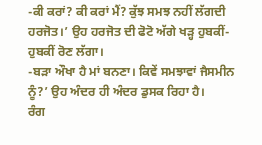-ਕੀ ਕਰਾਂ? ਕੀ ਕਰਾਂ ਮੈਂ? ਕੁੱਝ ਸਮਝ ਨਹੀਂ ਲੱਗਦੀ ਹਰਜੋਤ।’ ਉਹ ਹਰਜੋਤ ਦੀ ਫੋਟੋ ਅੱਗੇ ਖੜ੍ਹ ਹੁਬਕੀਂ-ਹੁਬਕੀਂ ਰੋਣ ਲੱਗਾ।
-ਬੜਾ ਔਖਾ ਹੈ ਮਾਂ ਬਨਣਾ। ਕਿਵੇਂ ਸਮਝਾਵਾਂ ਜੈਸਮੀਨ ਨੂੰ?’ ਉਹ ਅੰਦਰ ਹੀ ਅੰਦਰ ਡੁਸਕ ਰਿਹਾ ਹੈ।
ਰੰਗ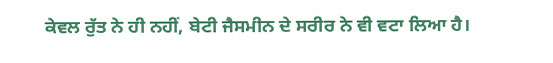ਕੇਵਲ ਰੁੱਤ ਨੇ ਹੀ ਨਹੀਂ, ਬੇਟੀ ਜੈਸਮੀਨ ਦੇ ਸਰੀਰ ਨੇ ਵੀ ਵਟਾ ਲਿਆ ਹੈ।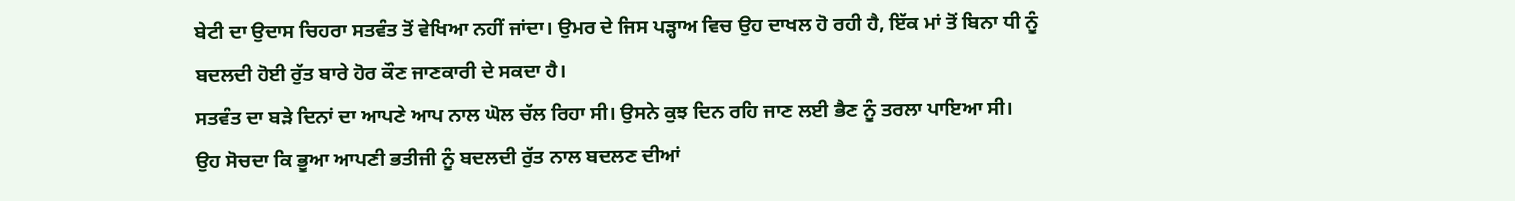ਬੇਟੀ ਦਾ ਉਦਾਸ ਚਿਹਰਾ ਸਤਵੰਤ ਤੋਂ ਵੇਖਿਆ ਨਹੀਂ ਜਾਂਦਾ। ਉਮਰ ਦੇ ਜਿਸ ਪੜ੍ਹਾਅ ਵਿਚ ਉਹ ਦਾਖਲ ਹੋ ਰਹੀ ਹੈ, ਇੱਕ ਮਾਂ ਤੋਂ ਬਿਨਾ ਧੀ ਨੂੰ ਬਦਲਦੀ ਹੋਈ ਰੁੱਤ ਬਾਰੇ ਹੋਰ ਕੌਣ ਜਾਣਕਾਰੀ ਦੇ ਸਕਦਾ ਹੈ।
ਸਤਵੰਤ ਦਾ ਬੜੇ ਦਿਨਾਂ ਦਾ ਆਪਣੇ ਆਪ ਨਾਲ ਘੋਲ ਚੱਲ ਰਿਹਾ ਸੀ। ਉਸਨੇ ਕੁਝ ਦਿਨ ਰਹਿ ਜਾਣ ਲਈ ਭੈਣ ਨੂੰ ਤਰਲਾ ਪਾਇਆ ਸੀ। ਉਹ ਸੋਚਦਾ ਕਿ ਭੂਆ ਆਪਣੀ ਭਤੀਜੀ ਨੂੰ ਬਦਲਦੀ ਰੁੱਤ ਨਾਲ ਬਦਲਣ ਦੀਆਂ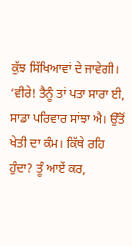ਕੁੱਝ ਸਿੱਖਿਆਵਾਂ ਦੇ ਜਾਵੇਗੀ।
‘ਵੀਰੇ! ਤੈਨੂੰ ਤਾਂ ਪਤਾ ਸਾਰਾ ਈ, ਸਾਡਾ ਪਰਿਵਾਰ ਸਾਂਝਾ ਐ। ਉੱਤੋਂ ਖੇਤੀ ਦਾ ਕੰਮ। ਕਿੱਥੇ ਰਹਿ ਹੁੰਦਾ? ਤੂੰ ਆਏਂ ਕਰ,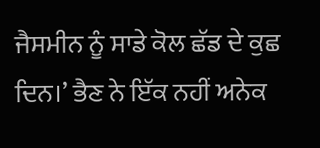ਜੈਸਮੀਨ ਨੂੰ ਸਾਡੇ ਕੋਲ ਛੱਡ ਦੇ ਕੁਛ ਦਿਨ।’ ਭੈਣ ਨੇ ਇੱਕ ਨਹੀਂ ਅਨੇਕ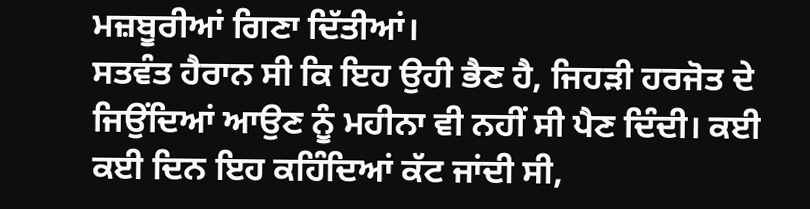ਮਜ਼ਬੂਰੀਆਂ ਗਿਣਾ ਦਿੱਤੀਆਂ।
ਸਤਵੰਤ ਹੈਰਾਨ ਸੀ ਕਿ ਇਹ ਉਹੀ ਭੈਣ ਹੈ, ਜਿਹੜੀ ਹਰਜੋਤ ਦੇ ਜਿਉਂਦਿਆਂ ਆਉਣ ਨੂੰ ਮਹੀਨਾ ਵੀ ਨਹੀਂ ਸੀ ਪੈਣ ਦਿੰਦੀ। ਕਈ ਕਈ ਦਿਨ ਇਹ ਕਹਿੰਦਿਆਂ ਕੱਟ ਜਾਂਦੀ ਸੀ,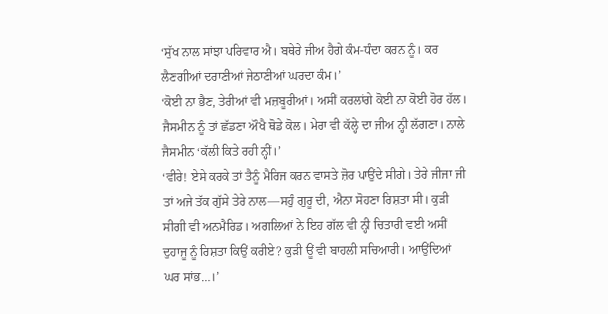‘ਸੁੱਖ ਨਾਲ ਸਾਂਝਾ ਪਰਿਵਾਰ ਐ। ਬਥੇਰੇ ਜੀਅ ਹੈਗੇ ਕੰਮ-ਧੰਦਾ ਕਰਨ ਨੂੰ। ਕਰ ਲੈਣਗੀਆਂ ਦਰਾਣੀਆਂ ਜੇਠਾਣੀਆਂ ਘਰਦਾ ਕੰਮ।’
‘ਕੋਈ ਨਾ ਭੈਣ, ਤੇਰੀਆਂ ਵੀ ਮਜ਼ਬੂਰੀਆਂ। ਅਸੀਂ ਕਰਲਾਂਗੇ ਕੋਈ ਨਾ ਕੋਈ ਹੋਰ ਹੱਲ। ਜੈਸਮੀਨ ਨੂੰ ਤਾਂ ਛੱਡਣਾ ਔਖੈ ਥੋਡੇ ਕੋਲ। ਮੇਰਾ ਵੀ ਕੱਲ੍ਹੇ ਦਾ ਜੀਅ ਨ੍ਹੀ ਲੱਗਣਾ। ਨਾਲੇ ਜੈਸਮੀਨ ‘ਕੱਲੀ ਕਿਤੇ ਰਹੀ ਨ੍ਹੀਂ।’
‘ਵੀਰੇ! ਏਸੇ ਕਰਕੇ ਤਾਂ ਤੈਨੂੰ ਮੈਰਿਜ ਕਰਨ ਵਾਸਤੇ ਜ਼ੋਰ ਪਾਉਂਦੇ ਸੀਗੇ। ਤੇਰੇ ਜੀਜਾ ਜੀ ਤਾਂ ਅਜੇ ਤੱਕ ਗੁੱਸੇ ਤੇਰੇ ਨਾਲ—ਸਹੁੰ ਗੁਰੂ ਦੀ, ਐਨਾ ਸੋਹਣਾ ਰਿਸ਼ਤਾ ਸੀ। ਕੁੜੀ ਸੀਗੀ ਵੀ ਅਨਮੈਰਿਡ। ਅਗਲਿਆਂ ਨੇ ਇਹ ਗੱਲ ਵੀ ਨ੍ਹੀ ਚਿਤਾਰੀ ਵਈ ਅਸੀਂ ਦੁਹਾਜੂ ਨੂੰ ਰਿਸ਼ਤਾ ਕਿਉਂ ਕਰੀਏ? ਕੁੜੀ ਊਂ ਵੀ ਬਾਹਲੀ ਸਚਿਆਰੀ। ਆਉਂਦਿਆਂ ਘਰ ਸਾਂਭ…।’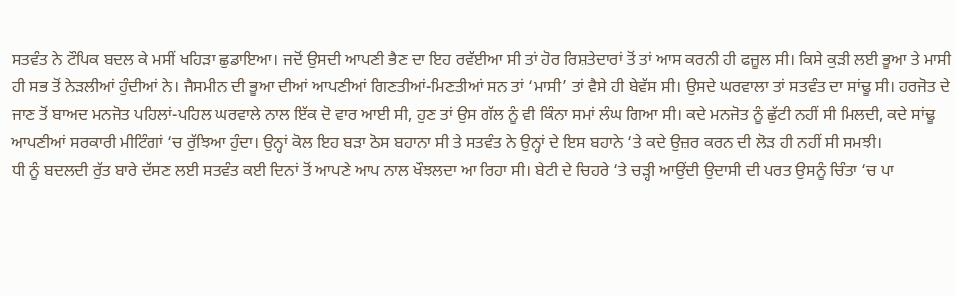ਸਤਵੰਤ ਨੇ ਟੌਪਿਕ ਬਦਲ ਕੇ ਮਸੀਂ ਖਹਿੜਾ ਛੁਡਾਇਆ। ਜਦੋਂ ਉਸਦੀ ਆਪਣੀ ਭੈਣ ਦਾ ਇਹ ਰਵੱਈਆ ਸੀ ਤਾਂ ਹੋਰ ਰਿਸ਼ਤੇਦਾਰਾਂ ਤੋਂ ਤਾਂ ਆਸ ਕਰਨੀ ਹੀ ਫਜ਼ੂਲ ਸੀ। ਕਿਸੇ ਕੁੜੀ ਲਈ ਭੂਆ ਤੇ ਮਾਸੀ ਹੀ ਸਭ ਤੋਂ ਨੇੜਲੀਆਂ ਹੁੰਦੀਆਂ ਨੇ। ਜੈਸਮੀਨ ਦੀ ਭੂਆ ਦੀਆਂ ਆਪਣੀਆਂ ਗਿਣਤੀਆਂ-ਮਿਣਤੀਆਂ ਸਨ ਤਾਂ ‘ਮਾਸੀ’ ਤਾਂ ਵੈਸੇ ਹੀ ਬੇਵੱਸ ਸੀ। ਉਸਦੇ ਘਰਵਾਲਾ ਤਾਂ ਸਤਵੰਤ ਦਾ ਸਾਂਢੂ ਸੀ। ਹਰਜੋਤ ਦੇ ਜਾਣ ਤੋਂ ਬਾਅਦ ਮਨਜੋਤ ਪਹਿਲਾਂ-ਪਹਿਲ ਘਰਵਾਲੇ ਨਾਲ ਇੱਕ ਦੋ ਵਾਰ ਆਈ ਸੀ, ਹੁਣ ਤਾਂ ਉਸ ਗੱਲ ਨੂੰ ਵੀ ਕਿੰਨਾ ਸਮਾਂ ਲੰਘ ਗਿਆ ਸੀ। ਕਦੇ ਮਨਜੋਤ ਨੂੰ ਛੁੱਟੀ ਨਹੀਂ ਸੀ ਮਿਲਦੀ, ਕਦੇ ਸਾਂਢੂ ਆਪਣੀਆਂ ਸਰਕਾਰੀ ਮੀਟਿੰਗਾਂ ‘ਚ ਰੁੱਝਿਆ ਹੁੰਦਾ। ਉਨ੍ਹਾਂ ਕੋਲ ਇਹ ਬੜਾ ਠੋਸ ਬਹਾਨਾ ਸੀ ਤੇ ਸਤਵੰਤ ਨੇ ਉਨ੍ਹਾਂ ਦੇ ਇਸ ਬਹਾਨੇ ‘ਤੇ ਕਦੇ ਉਜ਼ਰ ਕਰਨ ਦੀ ਲੋੜ ਹੀ ਨਹੀਂ ਸੀ ਸਮਝੀ।
ਧੀ ਨੂੰ ਬਦਲਦੀ ਰੁੱਤ ਬਾਰੇ ਦੱਸਣ ਲਈ ਸਤਵੰਤ ਕਈ ਦਿਨਾਂ ਤੋਂ ਆਪਣੇ ਆਪ ਨਾਲ ਖੌਝਲਦਾ ਆ ਰਿਹਾ ਸੀ। ਬੇਟੀ ਦੇ ਚਿਹਰੇ ‘ਤੇ ਚੜ੍ਹੀ ਆਉਂਦੀ ਉਦਾਸੀ ਦੀ ਪਰਤ ਉਸਨੂੰ ਚਿੰਤਾ ‘ਚ ਪਾ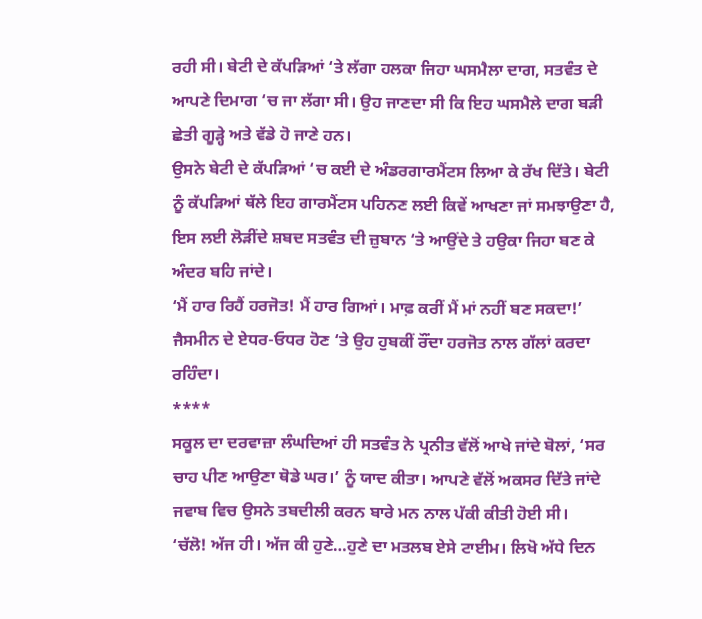ਰਹੀ ਸੀ। ਬੇਟੀ ਦੇ ਕੱਪੜਿਆਂ ‘ਤੇ ਲੱਗਾ ਹਲਕਾ ਜਿਹਾ ਘਸਮੈਲਾ ਦਾਗ, ਸਤਵੰਤ ਦੇ ਆਪਣੇ ਦਿਮਾਗ ‘ਚ ਜਾ ਲੱਗਾ ਸੀ। ਉਹ ਜਾਣਦਾ ਸੀ ਕਿ ਇਹ ਘਸਮੈਲੇ ਦਾਗ ਬੜੀ ਛੇਤੀ ਗੂੜ੍ਹੇ ਅਤੇ ਵੱਡੇ ਹੋ ਜਾਣੇ ਹਨ।
ਉਸਨੇ ਬੇਟੀ ਦੇ ਕੱਪੜਿਆਂ ‘ਚ ਕਈ ਦੇ ਅੰਡਰਗਾਰਮੈਂਟਸ ਲਿਆ ਕੇ ਰੱਖ ਦਿੱਤੇ। ਬੇਟੀ ਨੂੰ ਕੱਪੜਿਆਂ ਥੱਲੇ ਇਹ ਗਾਰਮੈਂਟਸ ਪਹਿਨਣ ਲਈ ਕਿਵੇਂ ਆਖਣਾ ਜਾਂ ਸਮਝਾਉਣਾ ਹੈ, ਇਸ ਲਈ ਲੋੜੀਂਦੇ ਸ਼ਬਦ ਸਤਵੰਤ ਦੀ ਜ਼ੁਬਾਨ ‘ਤੇ ਆਉਂਦੇ ਤੇ ਹਉਕਾ ਜਿਹਾ ਬਣ ਕੇ ਅੰਦਰ ਬਹਿ ਜਾਂਦੇ।
‘ਮੈਂ ਹਾਰ ਰਿਹੈਂ ਹਰਜੋਤ! ਮੈਂ ਹਾਰ ਗਿਆਂ। ਮਾਫ਼ ਕਰੀਂ ਮੈਂ ਮਾਂ ਨਹੀਂ ਬਣ ਸਕਦਾ!’
ਜੈਸਮੀਨ ਦੇ ਏਧਰ-ਓਧਰ ਹੋਣ ‘ਤੇ ਉਹ ਹੁਬਕੀਂ ਰੌਂਦਾ ਹਰਜੋਤ ਨਾਲ ਗੱਲਾਂ ਕਰਦਾ ਰਹਿੰਦਾ।
****
ਸਕੂਲ ਦਾ ਦਰਵਾਜ਼ਾ ਲੰਘਦਿਆਂ ਹੀ ਸਤਵੰਤ ਨੇ ਪ੍ਰਨੀਤ ਵੱਲੋਂ ਆਖੇ ਜਾਂਦੇ ਬੋਲਾਂ, ‘ਸਰ ਚਾਹ ਪੀਣ ਆਉਣਾ ਥੋਡੇ ਘਰ।’ ਨੂੰ ਯਾਦ ਕੀਤਾ। ਆਪਣੇ ਵੱਲੋਂ ਅਕਸਰ ਦਿੱਤੇ ਜਾਂਦੇ ਜਵਾਬ ਵਿਚ ਉਸਨੇ ਤਬਦੀਲੀ ਕਰਨ ਬਾਰੇ ਮਨ ਨਾਲ ਪੱਕੀ ਕੀਤੀ ਹੋਈ ਸੀ।
‘ਚੱਲੋ! ਅੱਜ ਹੀ। ਅੱਜ ਕੀ ਹੁਣੇ…ਹੁਣੇ ਦਾ ਮਤਲਬ ਏਸੇ ਟਾਈਮ। ਲਿਖੋ ਅੱਧੇ ਦਿਨ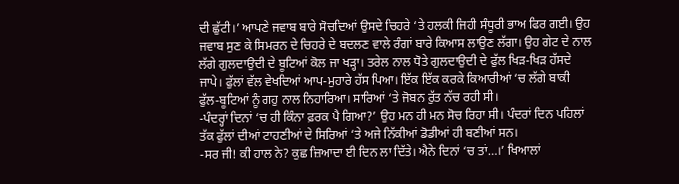ਦੀ ਛੁੱਟੀ।’ ਆਪਣੇ ਜਵਾਬ ਬਾਰੇ ਸੋਚਦਿਆਂ ਉਸਦੇ ਚਿਹਰੇ ‘ਤੇ ਹਲਕੀ ਜਿਹੀ ਸੰਧੂਰੀ ਭਾਅ ਫਿਰ ਗਈ। ਉਹ ਜਵਾਬ ਸੁਣ ਕੇ ਸਿਮਰਨ ਦੇ ਚਿਹਰੇ ਦੇ ਬਦਲਣ ਵਾਲੇ ਰੰਗਾਂ ਬਾਰੇ ਕਿਆਸ ਲਾਉਣ ਲੱਗਾ। ਉਹ ਗੇਟ ਦੇ ਨਾਲ ਲੱਗੇ ਗੁਲਦਾਉਦੀ ਦੇ ਬੂਟਿਆਂ ਕੋਲ ਜਾ ਖੜ੍ਹਾ। ਤਰੇਲ ਨਾਲ ਧੋਤੇ ਗੁਲਦਾਉਦੀ ਦੇ ਫੁੱਲ ਖਿੜ-ਖਿੜ ਹੱਸਦੇ ਜਾਪੇ। ਫੁੱਲਾਂ ਵੱਲ ਵੇਖਦਿਆਂ ਆਪ-ਮੁਹਾਰੇ ਹੱਸ ਪਿਆ। ਇੱਕ ਇੱਕ ਕਰਕੇ ਕਿਆਰੀਆਂ ‘ਚ ਲੱਗੇ ਬਾਕੀ ਫੁੱਲ-ਬੂਟਿਆਂ ਨੂੰ ਗਹੁ ਨਾਲ ਨਿਹਾਰਿਆ। ਸਾਰਿਆਂ ‘ਤੇ ਜੋਬਨ ਰੁੱਤ ਨੱਚ ਰਹੀ ਸੀ।
-ਪੰਦਰ੍ਹਾਂ ਦਿਨਾਂ ‘ਚ ਹੀ ਕਿੰਨਾ ਫ਼ਰਕ ਪੈ ਗਿਆ?’ ਉਹ ਮਨ ਹੀ ਮਨ ਸੋਚ ਰਿਹਾ ਸੀ। ਪੰਦਰਾਂ ਦਿਨ ਪਹਿਲਾਂ ਤੱਕ ਫੁੱਲਾਂ ਦੀਆਂ ਟਾਹਣੀਆਂ ਦੇ ਸਿਰਿਆਂ ‘ਤੇ ਅਜੇ ਨਿੱਕੀਆਂ ਡੋਡੀਆਂ ਹੀ ਬਣੀਆਂ ਸਨ।
-ਸਰ ਜੀ! ਕੀ ਹਾਲ ਨੇ? ਕੁਛ ਜ਼ਿਆਦਾ ਈ ਦਿਨ ਲਾ ਦਿੱਤੇ। ਐਨੇ ਦਿਨਾਂ ‘ਚ ਤਾਂ…।’ ਖਿਆਲਾਂ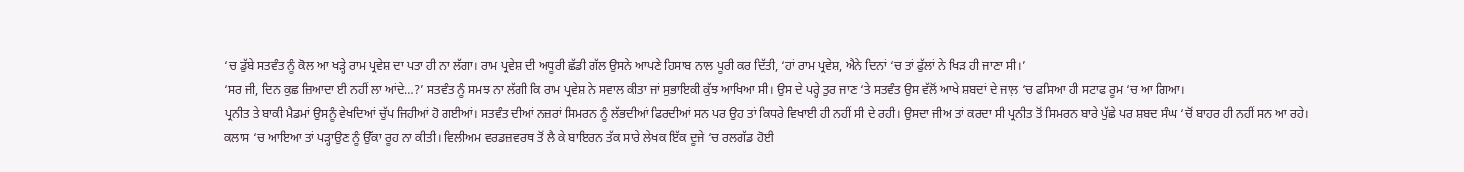‘ਚ ਡੁੱਬੇ ਸਤਵੰਤ ਨੂੰ ਕੋਲ ਆ ਖੜ੍ਹੇ ਰਾਮ ਪ੍ਰਵੇਸ਼ ਦਾ ਪਤਾ ਹੀ ਨਾ ਲੱਗਾ। ਰਾਮ ਪ੍ਰਵੇਸ਼ ਦੀ ਅਧੂਰੀ ਛੱਡੀ ਗੱਲ ਉਸਨੇ ਆਪਣੇ ਹਿਸਾਬ ਨਾਲ ਪੂਰੀ ਕਰ ਦਿੱਤੀ, ‘ਹਾਂ ਰਾਮ ਪ੍ਰਵੇਸ਼, ਐਨੇ ਦਿਨਾਂ ‘ਚ ਤਾਂ ਫੁੱਲਾਂ ਨੇ ਖਿੜ ਹੀ ਜਾਣਾ ਸੀ।’
‘ਸਰ ਜੀ, ਦਿਨ ਕੁਛ ਜ਼ਿਆਦਾ ਈ ਨਹੀਂ ਲਾ ਆਂਦੇ…?’ ਸਤਵੰਤ ਨੂੰ ਸਮਝ ਨਾ ਲੱਗੀ ਕਿ ਰਾਮ ਪ੍ਰਵੇਸ਼ ਨੇ ਸਵਾਲ ਕੀਤਾ ਜਾਂ ਸੁਭਾਇਕੀ ਕੁੱਝ ਆਖਿਆ ਸੀ। ਉਸ ਦੇ ਪਰ੍ਹੇ ਤੁਰ ਜਾਣ ‘ਤੇ ਸਤਵੰਤ ਉਸ ਵੱਲੋਂ ਆਖੇ ਸ਼ਬਦਾਂ ਦੇ ਜਾਲ਼ ‘ਚ ਫਸਿਆ ਹੀ ਸਟਾਫ ਰੂਮ ‘ਚ ਆ ਗਿਆ।
ਪ੍ਰਨੀਤ ਤੇ ਬਾਕੀ ਮੈਡਮਾਂ ਉਸਨੂੰ ਵੇਖਦਿਆਂ ਚੁੱਪ ਜਿਹੀਆਂ ਹੋ ਗਈਆਂ। ਸਤਵੰਤ ਦੀਆਂ ਨਜ਼ਰਾਂ ਸਿਮਰਨ ਨੂੰ ਲੱਭਦੀਆਂ ਫਿਰਦੀਆਂ ਸਨ ਪਰ ਉਹ ਤਾਂ ਕਿਧਰੇ ਵਿਖਾਈ ਹੀ ਨਹੀਂ ਸੀ ਦੇ ਰਹੀ। ਉਸਦਾ ਜੀਅ ਤਾਂ ਕਰਦਾ ਸੀ ਪ੍ਰਨੀਤ ਤੋਂ ਸਿਮਰਨ ਬਾਰੇ ਪੁੱਛੇ ਪਰ ਸ਼ਬਦ ਸੰਘ ‘ਚੋਂ ਬਾਹਰ ਹੀ ਨਹੀਂ ਸਨ ਆ ਰਹੇ।
ਕਲਾਸ ‘ਚ ਆਇਆ ਤਾਂ ਪੜ੍ਹਾਉਣ ਨੂੰ ਉੱਕਾ ਰੂਹ ਨਾ ਕੀਤੀ। ਵਿਲੀਅਮ ਵਰਡਜ਼ਵਰਥ ਤੋਂ ਲੈ ਕੇ ਬਾਇਰਨ ਤੱਕ ਸਾਰੇ ਲੇਖਕ ਇੱਕ ਦੂਜੇ ‘ਚ ਰਲਗੱਡ ਹੋਈ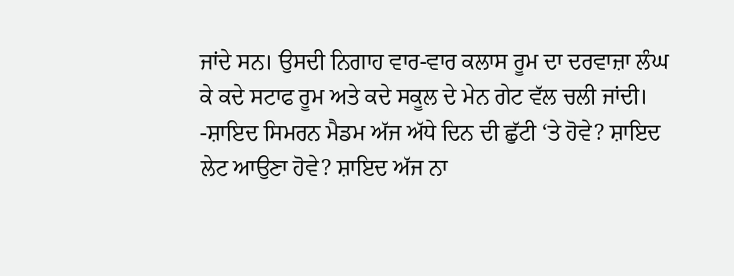ਜਾਂਦੇ ਸਨ। ਉਸਦੀ ਨਿਗਾਹ ਵਾਰ-ਵਾਰ ਕਲਾਸ ਰੂਮ ਦਾ ਦਰਵਾਜ਼ਾ ਲੰਘ ਕੇ ਕਦੇ ਸਟਾਫ ਰੂਮ ਅਤੇ ਕਦੇ ਸਕੂਲ ਦੇ ਮੇਨ ਗੇਟ ਵੱਲ ਚਲੀ ਜਾਂਦੀ।
-ਸ਼ਾਇਦ ਸਿਮਰਨ ਮੈਡਮ ਅੱਜ ਅੱਧੇ ਦਿਨ ਦੀ ਛੁੱਟੀ ‘ਤੇ ਹੋਵੇ? ਸ਼ਾਇਦ ਲੇਟ ਆਉਣਾ ਹੋਵੇ? ਸ਼ਾਇਦ ਅੱਜ ਨਾ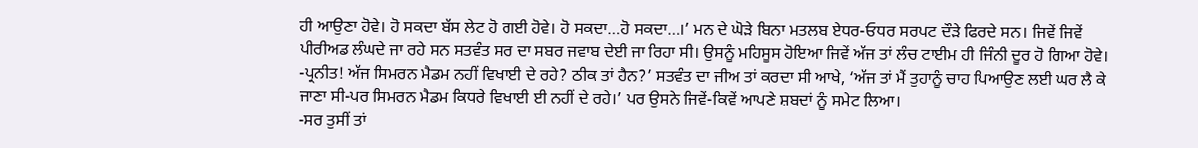ਹੀ ਆਉਣਾ ਹੋਵੇ। ਹੋ ਸਕਦਾ ਬੱਸ ਲੇਟ ਹੋ ਗਈ ਹੋਵੇ। ਹੋ ਸਕਦਾ…ਹੋ ਸਕਦਾ…।’ ਮਨ ਦੇ ਘੋੜੇ ਬਿਨਾ ਮਤਲਬ ਏਧਰ-ਓਧਰ ਸਰਪਟ ਦੌੜੇ ਫਿਰਦੇ ਸਨ। ਜਿਵੇਂ ਜਿਵੇਂ ਪੀਰੀਅਡ ਲੰਘਦੇ ਜਾ ਰਹੇ ਸਨ ਸਤਵੰਤ ਸਰ ਦਾ ਸਬਰ ਜਵਾਬ ਦੇਈ ਜਾ ਰਿਹਾ ਸੀ। ਉਸਨੂੰ ਮਹਿਸੂਸ ਹੋਇਆ ਜਿਵੇਂ ਅੱਜ ਤਾਂ ਲੰਚ ਟਾਈਮ ਹੀ ਜਿੰਨੀ ਦੂਰ ਹੋ ਗਿਆ ਹੋਵੇ।
-ਪ੍ਰਨੀਤ! ਅੱਜ ਸਿਮਰਨ ਮੈਡਮ ਨਹੀਂ ਵਿਖਾਈ ਦੇ ਰਹੇ? ਠੀਕ ਤਾਂ ਹੈਨ?’ ਸਤਵੰਤ ਦਾ ਜੀਅ ਤਾਂ ਕਰਦਾ ਸੀ ਆਖੇ, ‘ਅੱਜ ਤਾਂ ਮੈਂ ਤੁਹਾਨੂੰ ਚਾਹ ਪਿਆਉਣ ਲਈ ਘਰ ਲੈ ਕੇ ਜਾਣਾ ਸੀ-ਪਰ ਸਿਮਰਨ ਮੈਡਮ ਕਿਧਰੇ ਵਿਖਾਈ ਈ ਨਹੀਂ ਦੇ ਰਹੇ।’ ਪਰ ਉਸਨੇ ਜਿਵੇਂ-ਕਿਵੇਂ ਆਪਣੇ ਸ਼ਬਦਾਂ ਨੂੰ ਸਮੇਟ ਲਿਆ।
-ਸਰ ਤੁਸੀਂ ਤਾਂ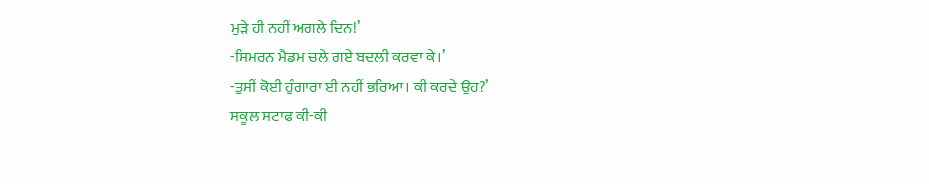ਮੁੜੇ ਹੀ ਨਹੀਂ ਅਗਲੇ ਦਿਨ!’
-ਸਿਮਰਨ ਮੈਡਮ ਚਲੇ ਗਏ ਬਦਲੀ ਕਰਵਾ ਕੇ।’
-ਤੁਸੀਂ ਕੋਈ ਹੁੰਗਾਰਾ ਈ ਨਹੀਂ ਭਰਿਆ। ਕੀ ਕਰਦੇ ਉਹ?’
ਸਕੂਲ ਸਟਾਫ ਕੀ-ਕੀ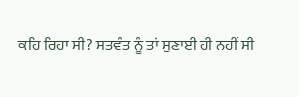ਕਹਿ ਰਿਹਾ ਸੀ? ਸਤਵੰਤ ਨੂੰ ਤਾਂ ਸੁਣਾਈ ਹੀ ਨਹੀਂ ਸੀ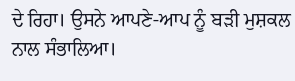ਦੇ ਰਿਹਾ। ਉਸਨੇ ਆਪਣੇ-ਆਪ ਨੂੰ ਬੜੀ ਮੁਸ਼ਕਲ ਨਾਲ ਸੰਭਾਲਿਆ।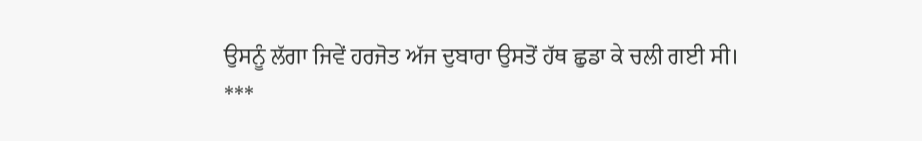ਉਸਨੂੰ ਲੱਗਾ ਜਿਵੇਂ ਹਰਜੋਤ ਅੱਜ ਦੁਬਾਰਾ ਉਸਤੋਂ ਹੱਥ ਛੁਡਾ ਕੇ ਚਲੀ ਗਈ ਸੀ।
***